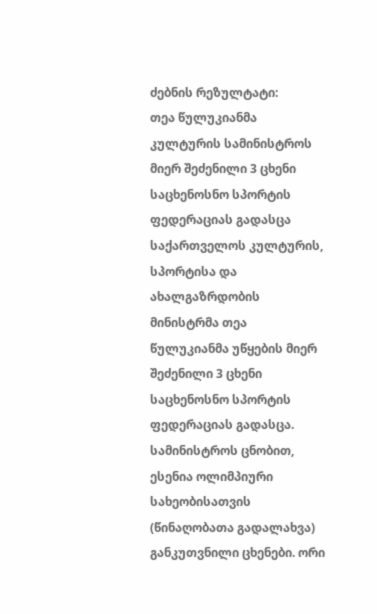ძებნის რეზულტატი:
თეა წულუკიანმა კულტურის სამინისტროს მიერ შეძენილი 3 ცხენი საცხენოსნო სპორტის ფედერაციას გადასცა
საქართველოს კულტურის, სპორტისა და ახალგაზრდობის მინისტრმა თეა წულუკიანმა უწყების მიერ შეძენილი 3 ცხენი საცხენოსნო სპორტის ფედერაციას გადასცა. სამინისტროს ცნობით, ესენია ოლიმპიური სახეობისათვის (წინაღობათა გადალახვა) განკუთვნილი ცხენები. ორი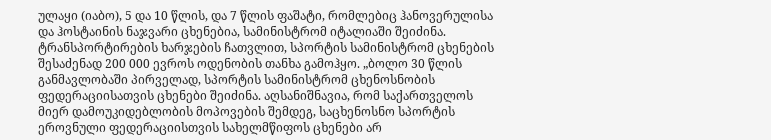ულაყი (იაბო), 5 და 10 წლის, და 7 წლის ფაშატი, რომლებიც ჰანოვერულისა და ჰოსტაინის ნაჯვარი ცხენებია, სამინისტრომ იტალიაში შეიძინა. ტრანსპორტირების ხარჯების ჩათვლით, სპორტის სამინისტრომ ცხენების შესაძენად 200 000 ევროს ოდენობის თანხა გამოჰყო. „ბოლო 30 წლის განმავლობაში პირველად, სპორტის სამინისტრომ ცხენოსნობის ფედერაციისათვის ცხენები შეიძინა. აღსანიშნავია, რომ საქართველოს მიერ დამოუკიდებლობის მოპოვების შემდეგ, საცხენოსნო სპორტის ეროვნული ფედერაციისთვის სახელმწიფოს ცხენები არ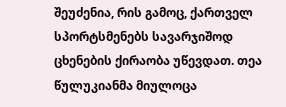შეუძენია, რის გამოც, ქართველ სპორტსმენებს სავარჯიშოდ ცხენების ქირაობა უწევდათ. თეა წულუკიანმა მიულოცა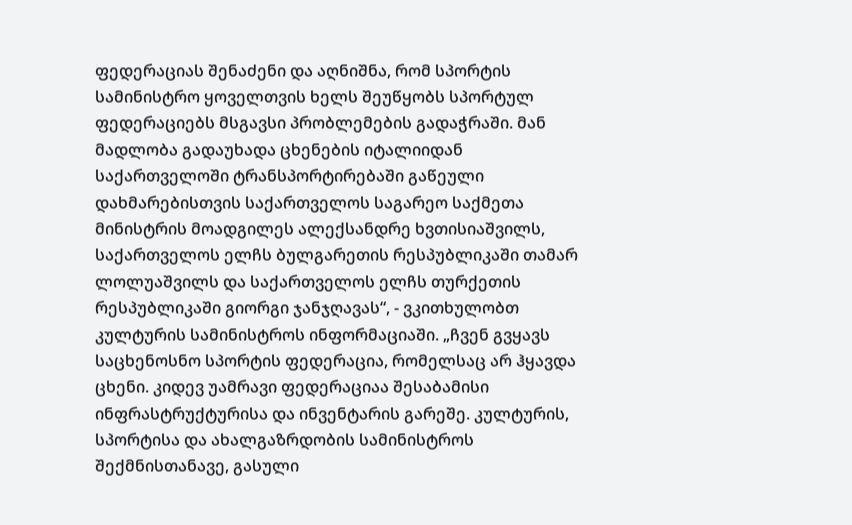ფედერაციას შენაძენი და აღნიშნა, რომ სპორტის სამინისტრო ყოველთვის ხელს შეუწყობს სპორტულ ფედერაციებს მსგავსი პრობლემების გადაჭრაში. მან მადლობა გადაუხადა ცხენების იტალიიდან საქართველოში ტრანსპორტირებაში გაწეული დახმარებისთვის საქართველოს საგარეო საქმეთა მინისტრის მოადგილეს ალექსანდრე ხვთისიაშვილს, საქართველოს ელჩს ბულგარეთის რესპუბლიკაში თამარ ლოლუაშვილს და საქართველოს ელჩს თურქეთის რესპუბლიკაში გიორგი ჯანჯღავას“, - ვკითხულობთ კულტურის სამინისტროს ინფორმაციაში. „ჩვენ გვყავს საცხენოსნო სპორტის ფედერაცია, რომელსაც არ ჰყავდა ცხენი. კიდევ უამრავი ფედერაციაა შესაბამისი ინფრასტრუქტურისა და ინვენტარის გარეშე. კულტურის, სპორტისა და ახალგაზრდობის სამინისტროს შექმნისთანავე, გასული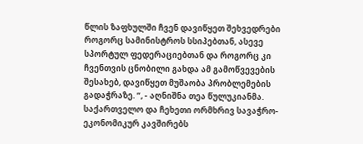წლის ზაფხულში ჩვენ დავიწყეთ შეხვედრები როგორც სამინისტროს სსიპებთან, ასევე სპორტულ ფედერაციებთან და როგორც კი ჩვენთვის ცნობილი გახდა ამ გამოწვევების შესახებ, დავიწყეთ მუშაობა პრობლემების გადაჭრაზე. “, - აღნიშნა თეა წულუკიანმა.
საქართველო და ჩეხეთი ორმხრივ სავაჭრო-ეკონომიკურ კავშირებს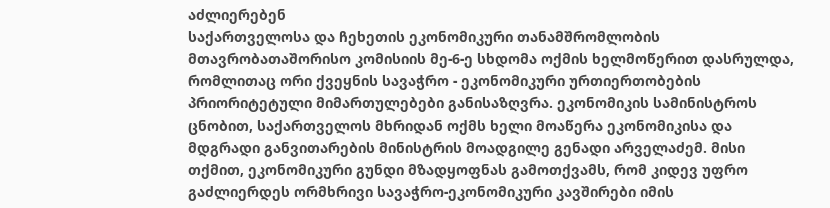აძლიერებენ
საქართველოსა და ჩეხეთის ეკონომიკური თანამშრომლობის მთავრობათაშორისო კომისიის მე-6-ე სხდომა ოქმის ხელმოწერით დასრულდა, რომლითაც ორი ქვეყნის სავაჭრო - ეკონომიკური ურთიერთობების პრიორიტეტული მიმართულებები განისაზღვრა. ეკონომიკის სამინისტროს ცნობით, საქართველოს მხრიდან ოქმს ხელი მოაწერა ეკონომიკისა და მდგრადი განვითარების მინისტრის მოადგილე გენადი არველაძემ. მისი თქმით, ეკონომიკური გუნდი მზადყოფნას გამოთქვამს, რომ კიდევ უფრო გაძლიერდეს ორმხრივი სავაჭრო-ეკონომიკური კავშირები იმის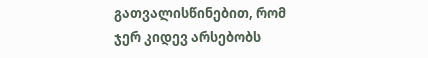გათვალისწინებით, რომ ჯერ კიდევ არსებობს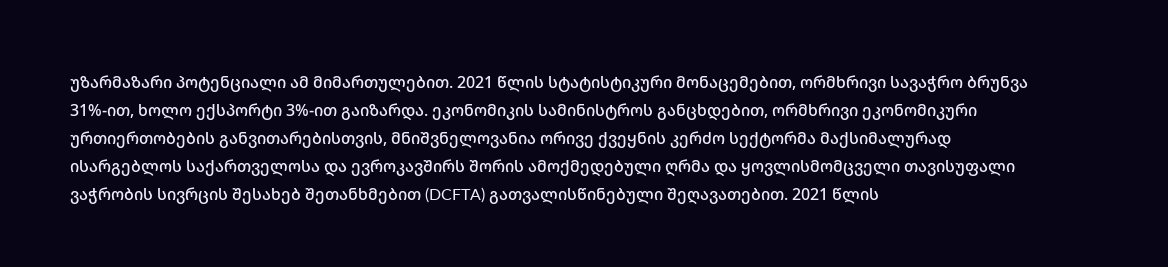უზარმაზარი პოტენციალი ამ მიმართულებით. 2021 წლის სტატისტიკური მონაცემებით, ორმხრივი სავაჭრო ბრუნვა 31%-ით, ხოლო ექსპორტი 3%-ით გაიზარდა. ეკონომიკის სამინისტროს განცხდებით, ორმხრივი ეკონომიკური ურთიერთობების განვითარებისთვის, მნიშვნელოვანია ორივე ქვეყნის კერძო სექტორმა მაქსიმალურად ისარგებლოს საქართველოსა და ევროკავშირს შორის ამოქმედებული ღრმა და ყოვლისმომცველი თავისუფალი ვაჭრობის სივრცის შესახებ შეთანხმებით (DCFTA) გათვალისწინებული შეღავათებით. 2021 წლის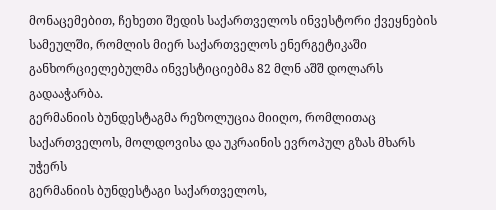მონაცემებით, ჩეხეთი შედის საქართველოს ინვესტორი ქვეყნების სამეულში, რომლის მიერ საქართველოს ენერგეტიკაში განხორციელებულმა ინვესტიციებმა 82 მლნ აშშ დოლარს გადააჭარბა.
გერმანიის ბუნდესტაგმა რეზოლუცია მიიღო, რომლითაც საქართველოს, მოლდოვისა და უკრაინის ევროპულ გზას მხარს უჭერს
გერმანიის ბუნდესტაგი საქართველოს,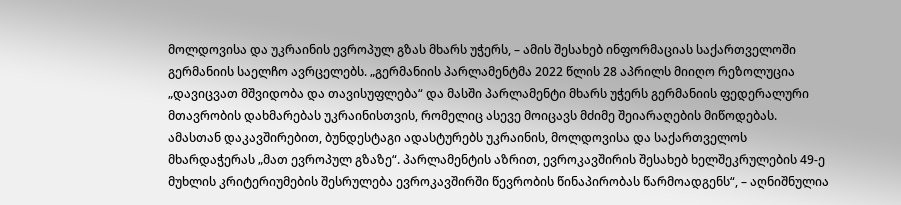მოლდოვისა და უკრაინის ევროპულ გზას მხარს უჭერს, – ამის შესახებ ინფორმაციას საქართველოში გერმანიის საელჩო ავრცელებს. „გერმანიის პარლამენტმა 2022 წლის 28 აპრილს მიიღო რეზოლუცია „დავიცვათ მშვიდობა და თავისუფლება“ და მასში პარლამენტი მხარს უჭერს გერმანიის ფედერალური მთავრობის დახმარებას უკრაინისთვის, რომელიც ასევე მოიცავს მძიმე შეიარაღების მიწოდებას. ამასთან დაკავშირებით, ბუნდესტაგი ადასტურებს უკრაინის, მოლდოვისა და საქართველოს მხარდაჭერას „მათ ევროპულ გზაზე“. პარლამენტის აზრით, ევროკავშირის შესახებ ხელშეკრულების 49-ე მუხლის კრიტერიუმების შესრულება ევროკავშირში წევრობის წინაპირობას წარმოადგენს“, – აღნიშნულია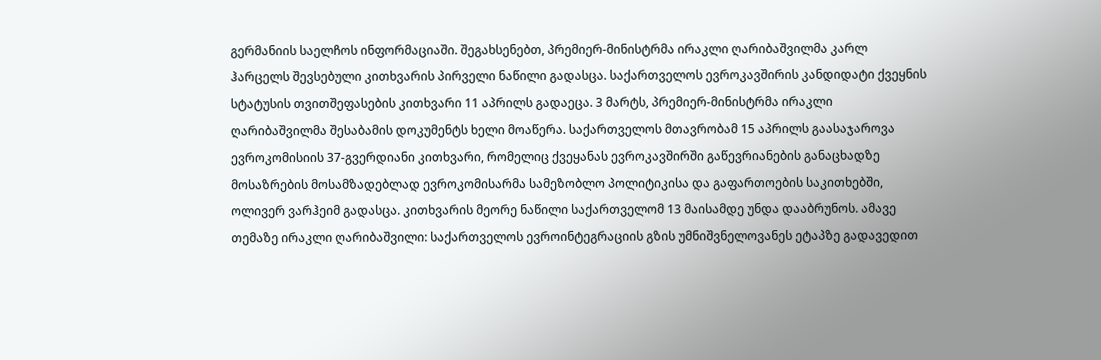გერმანიის საელჩოს ინფორმაციაში. შეგახსენებთ, პრემიერ-მინისტრმა ირაკლი ღარიბაშვილმა კარლ ჰარცელს შევსებული კითხვარის პირველი ნაწილი გადასცა. საქართველოს ევროკავშირის კანდიდატი ქვეყნის სტატუსის თვითშეფასების კითხვარი 11 აპრილს გადაეცა. 3 მარტს, პრემიერ-მინისტრმა ირაკლი ღარიბაშვილმა შესაბამის დოკუმენტს ხელი მოაწერა. საქართველოს მთავრობამ 15 აპრილს გაასაჯაროვა ევროკომისიის 37-გვერდიანი კითხვარი, რომელიც ქვეყანას ევროკავშირში გაწევრიანების განაცხადზე მოსაზრების მოსამზადებლად ევროკომისარმა სამეზობლო პოლიტიკისა და გაფართოების საკითხებში, ოლივერ ვარჰეიმ გადასცა. კითხვარის მეორე ნაწილი საქართველომ 13 მაისამდე უნდა დააბრუნოს. ამავე თემაზე ირაკლი ღარიბაშვილი: საქართველოს ევროინტეგრაციის გზის უმნიშვნელოვანეს ეტაპზე გადავედით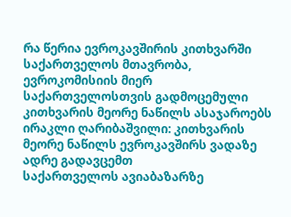რა წერია ევროკავშირის კითხვარში საქართველოს მთავრობა, ევროკომისიის მიერ საქართველოსთვის გადმოცემული კითხვარის მეორე ნაწილს ასაჯაროებს ირაკლი ღარიბაშვილი: კითხვარის მეორე ნაწილს ევროკავშირს ვადაზე ადრე გადავცემთ
საქართველოს ავიაბაზარზე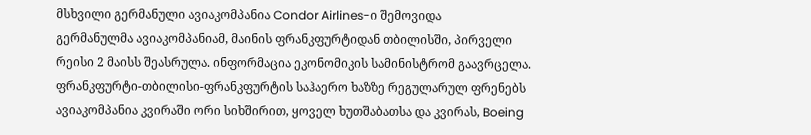მსხვილი გერმანული ავიაკომპანია Condor Airlines-ი შემოვიდა
გერმანულმა ავიაკომპანიამ, მაინის ფრანკფურტიდან თბილისში, პირველი რეისი 2 მაისს შეასრულა. ინფორმაცია ეკონომიკის სამინისტრომ გაავრცელა. ფრანკფურტი-თბილისი-ფრანკფურტის საჰაერო ხაზზე რეგულარულ ფრენებს ავიაკომპანია კვირაში ორი სიხშირით, ყოველ ხუთშაბათსა და კვირას, Boeing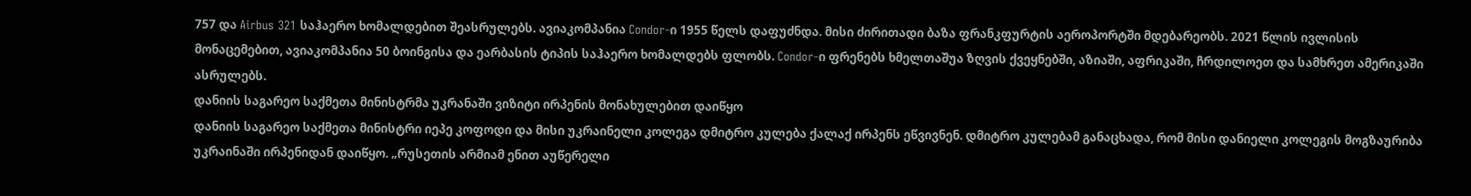757 და Airbus 321 საჰაერო ხომალდებით შეასრულებს. ავიაკომპანია Condor-ი 1955 წელს დაფუძნდა. მისი ძირითადი ბაზა ფრანკფურტის აეროპორტში მდებარეობს. 2021 წლის ივლისის მონაცემებით, ავიაკომპანია 50 ბოინგისა და ეარბასის ტიპის საჰაერო ხომალდებს ფლობს. Condor-ი ფრენებს ხმელთაშუა ზღვის ქვეყნებში, აზიაში, აფრიკაში, ჩრდილოეთ და სამხრეთ ამერიკაში ასრულებს.
დანიის საგარეო საქმეთა მინისტრმა უკრანაში ვიზიტი ირპენის მონახულებით დაიწყო
დანიის საგარეო საქმეთა მინისტრი იეპე კოფოდი და მისი უკრაინელი კოლეგა დმიტრო კულება ქალაქ ირპენს ეწვივნენ. დმიტრო კულებამ განაცხადა, რომ მისი დანიელი კოლეგის მოგზაურიბა უკრაინაში ირპენიდან დაიწყო. „რუსეთის არმიამ ენით აუწერელი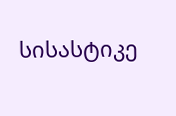სისასტიკე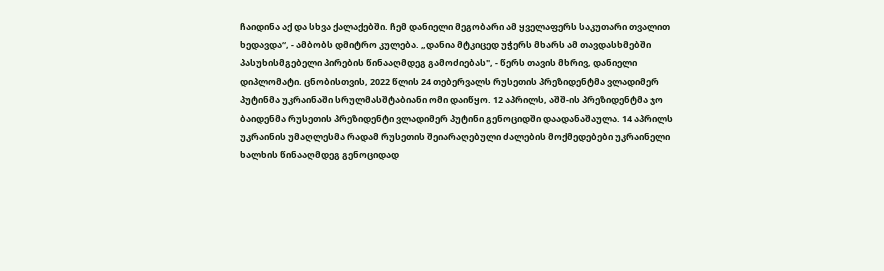ჩაიდინა აქ და სხვა ქალაქებში. ჩემ დანიელი მეგობარი ამ ყველაფერს საკუთარი თვალით ხედავდა“, - ამბობს დმიტრო კულება. „დანია მტკიცედ უჭერს მხარს ამ თავდასხმებში პასუხისმგებელი პირების წინააღმდეგ გამოძიებას", - წერს თავის მხრივ, დანიელი დიპლომატი. ცნობისთვის, 2022 წლის 24 თებერვალს რუსეთის პრეზიდენტმა ვლადიმერ პუტინმა უკრაინაში სრულმასშტაბიანი ომი დაიწყო. 12 აპრილს, აშშ-ის პრეზიდენტმა ჯო ბაიდენმა რუსეთის პრეზიდენტი ვლადიმერ პუტინი გენოციდში დაადანაშაულა. 14 აპრილს უკრაინის უმაღლესმა რადამ რუსეთის შეიარაღებული ძალების მოქმედებები უკრაინელი ხალხის წინააღმდეგ გენოციდად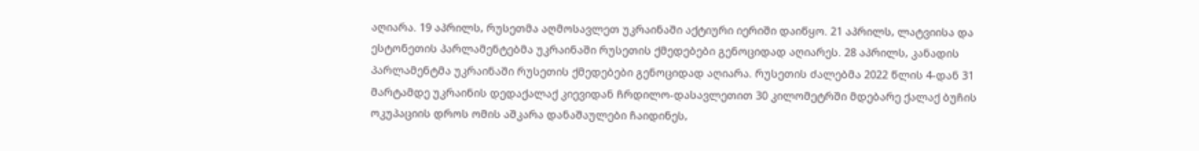აღიარა. 19 აპრილს, რუსეთმა აღმოსავლეთ უკრაინაში აქტიური იერიში დაიწყო. 21 აპრილს, ლატვიისა და ესტონეთის პარლამენტებმა უკრაინაში რუსეთის ქმედებები გენოციდად აღიარეს. 28 აპრილს, კანადის პარლამენტმა უკრაინაში რუსეთის ქმედებები გენოციდად აღიარა. რუსეთის ძალებმა 2022 წლის 4-დან 31 მარტამდე უკრაინის დედაქალაქ კიევიდან ჩრდილო-დასავლეთით 30 კილომეტრში მდებარე ქალაქ ბუჩის ოკუპაციის დროს ომის აშკარა დანაშაულები ჩაიდინეს,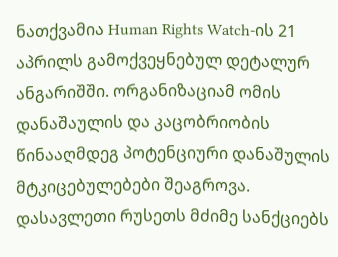ნათქვამია Human Rights Watch-ის 21 აპრილს გამოქვეყნებულ დეტალურ ანგარიშში. ორგანიზაციამ ომის დანაშაულის და კაცობრიობის წინააღმდეგ პოტენციური დანაშულის მტკიცებულებები შეაგროვა. დასავლეთი რუსეთს მძიმე სანქციებს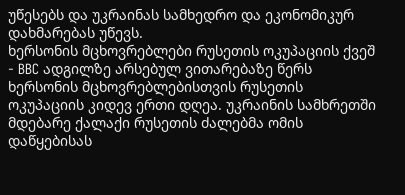უწესებს და უკრაინას სამხედრო და ეკონომიკურ დახმარებას უწევს.
ხერსონის მცხოვრებლები რუსეთის ოკუპაციის ქვეშ - BBC ადგილზე არსებულ ვითარებაზე წერს
ხერსონის მცხოვრებლებისთვის რუსეთის ოკუპაციის კიდევ ერთი დღეა. უკრაინის სამხრეთში მდებარე ქალაქი რუსეთის ძალებმა ომის დაწყებისას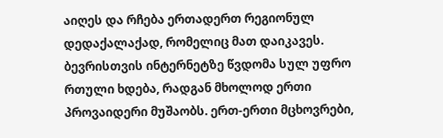აიღეს და რჩება ერთადერთ რეგიონულ დედაქალაქად, რომელიც მათ დაიკავეს. ბევრისთვის ინტერნეტზე წვდომა სულ უფრო რთული ხდება, რადგან მხოლოდ ერთი პროვაიდერი მუშაობს. ერთ-ერთი მცხოვრები,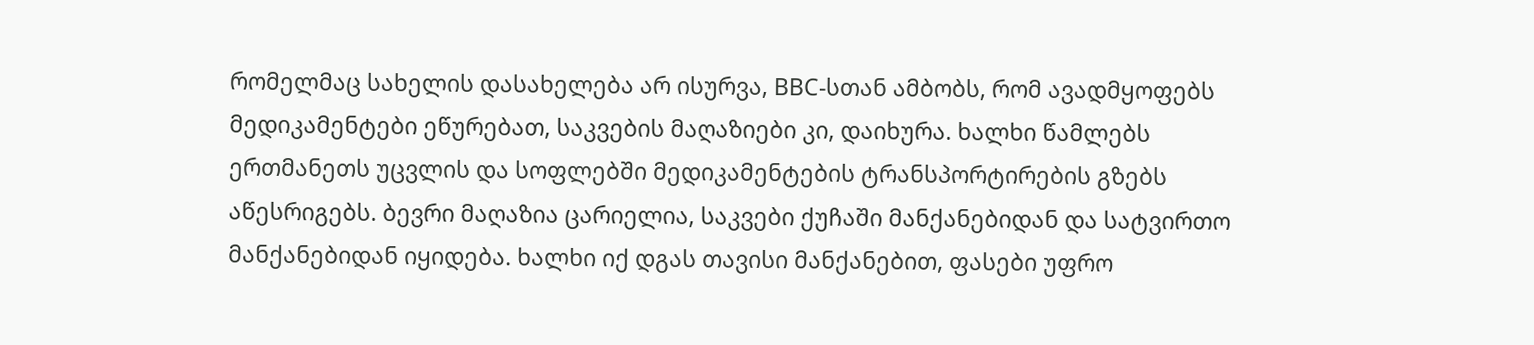რომელმაც სახელის დასახელება არ ისურვა, BBC-სთან ამბობს, რომ ავადმყოფებს მედიკამენტები ეწურებათ, საკვების მაღაზიები კი, დაიხურა. ხალხი წამლებს ერთმანეთს უცვლის და სოფლებში მედიკამენტების ტრანსპორტირების გზებს აწესრიგებს. ბევრი მაღაზია ცარიელია, საკვები ქუჩაში მანქანებიდან და სატვირთო მანქანებიდან იყიდება. ხალხი იქ დგას თავისი მანქანებით, ფასები უფრო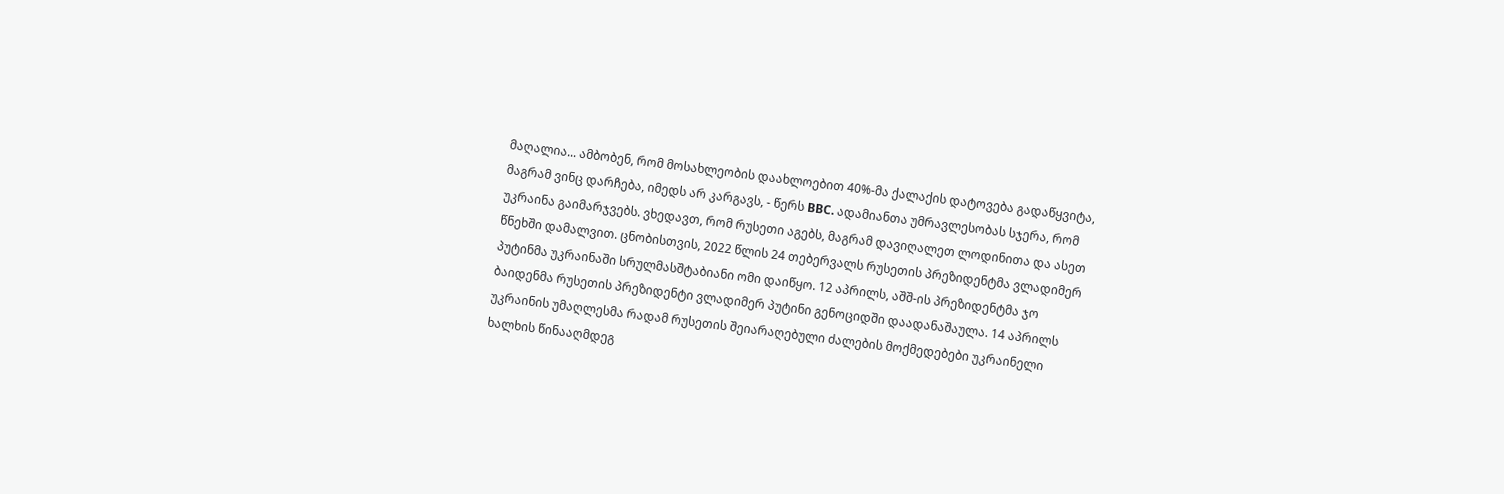მაღალია... ამბობენ, რომ მოსახლეობის დაახლოებით 40%-მა ქალაქის დატოვება გადაწყვიტა, მაგრამ ვინც დარჩება, იმედს არ კარგავს, - წერს BBC. ადამიანთა უმრავლესობას სჯერა, რომ უკრაინა გაიმარჯვებს. ვხედავთ, რომ რუსეთი აგებს, მაგრამ დავიღალეთ ლოდინითა და ასეთ წნეხში დამალვით. ცნობისთვის, 2022 წლის 24 თებერვალს რუსეთის პრეზიდენტმა ვლადიმერ პუტინმა უკრაინაში სრულმასშტაბიანი ომი დაიწყო. 12 აპრილს, აშშ-ის პრეზიდენტმა ჯო ბაიდენმა რუსეთის პრეზიდენტი ვლადიმერ პუტინი გენოციდში დაადანაშაულა. 14 აპრილს უკრაინის უმაღლესმა რადამ რუსეთის შეიარაღებული ძალების მოქმედებები უკრაინელი ხალხის წინააღმდეგ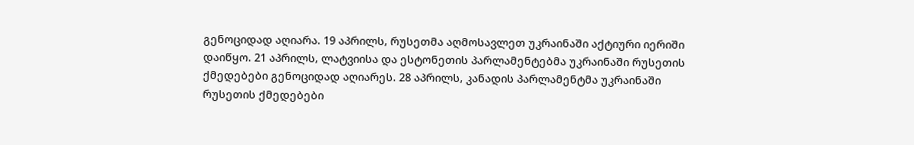გენოციდად აღიარა. 19 აპრილს, რუსეთმა აღმოსავლეთ უკრაინაში აქტიური იერიში დაიწყო. 21 აპრილს, ლატვიისა და ესტონეთის პარლამენტებმა უკრაინაში რუსეთის ქმედებები გენოციდად აღიარეს. 28 აპრილს, კანადის პარლამენტმა უკრაინაში რუსეთის ქმედებები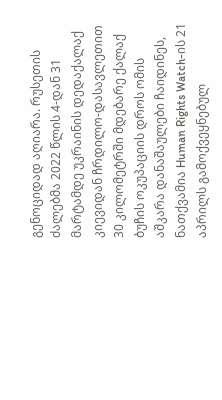გენოციდად აღიარა. რუსეთის ძალებმა 2022 წლის 4-დან 31 მარტამდე უკრაინის დედაქალაქ კიევიდან ჩრდილო-დასავლეთით 30 კილომეტრში მდებარე ქალაქ ბუჩის ოკუპაციის დროს ომის აშკარა დანაშაულები ჩაიდინეს, ნათქვამია Human Rights Watch-ის 21 აპრილს გამოქვეყნებულ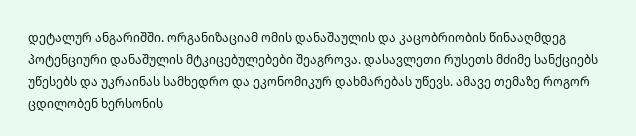დეტალურ ანგარიშში. ორგანიზაციამ ომის დანაშაულის და კაცობრიობის წინააღმდეგ პოტენციური დანაშულის მტკიცებულებები შეაგროვა. დასავლეთი რუსეთს მძიმე სანქციებს უწესებს და უკრაინას სამხედრო და ეკონომიკურ დახმარებას უწევს. ამავე თემაზე როგორ ცდილობენ ხერსონის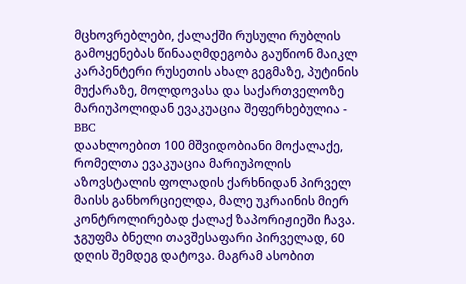მცხოვრებლები, ქალაქში რუსული რუბლის გამოყენებას წინააღმდეგობა გაუწიონ მაიკლ კარპენტერი რუსეთის ახალ გეგმაზე, პუტინის მუქარაზე, მოლდოვასა და საქართველოზე
მარიუპოლიდან ევაკუაცია შეფერხებულია - BBC
დაახლოებით 100 მშვიდობიანი მოქალაქე, რომელთა ევაკუაცია მარიუპოლის აზოვსტალის ფოლადის ქარხნიდან პირველ მაისს განხორციელდა, მალე უკრაინის მიერ კონტროლირებად ქალაქ ზაპორიჟიეში ჩავა. ჯგუფმა ბნელი თავშესაფარი პირველად, 60 დღის შემდეგ დატოვა. მაგრამ ასობით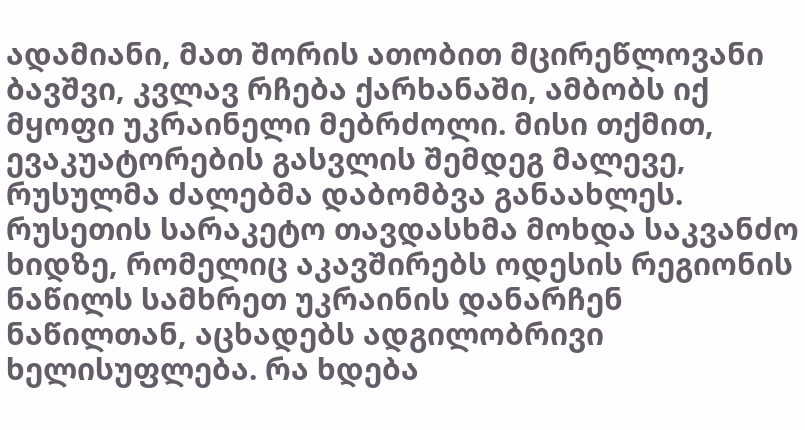ადამიანი, მათ შორის ათობით მცირეწლოვანი ბავშვი, კვლავ რჩება ქარხანაში, ამბობს იქ მყოფი უკრაინელი მებრძოლი. მისი თქმით, ევაკუატორების გასვლის შემდეგ მალევე, რუსულმა ძალებმა დაბომბვა განაახლეს. რუსეთის სარაკეტო თავდასხმა მოხდა საკვანძო ხიდზე, რომელიც აკავშირებს ოდესის რეგიონის ნაწილს სამხრეთ უკრაინის დანარჩენ ნაწილთან, აცხადებს ადგილობრივი ხელისუფლება. რა ხდება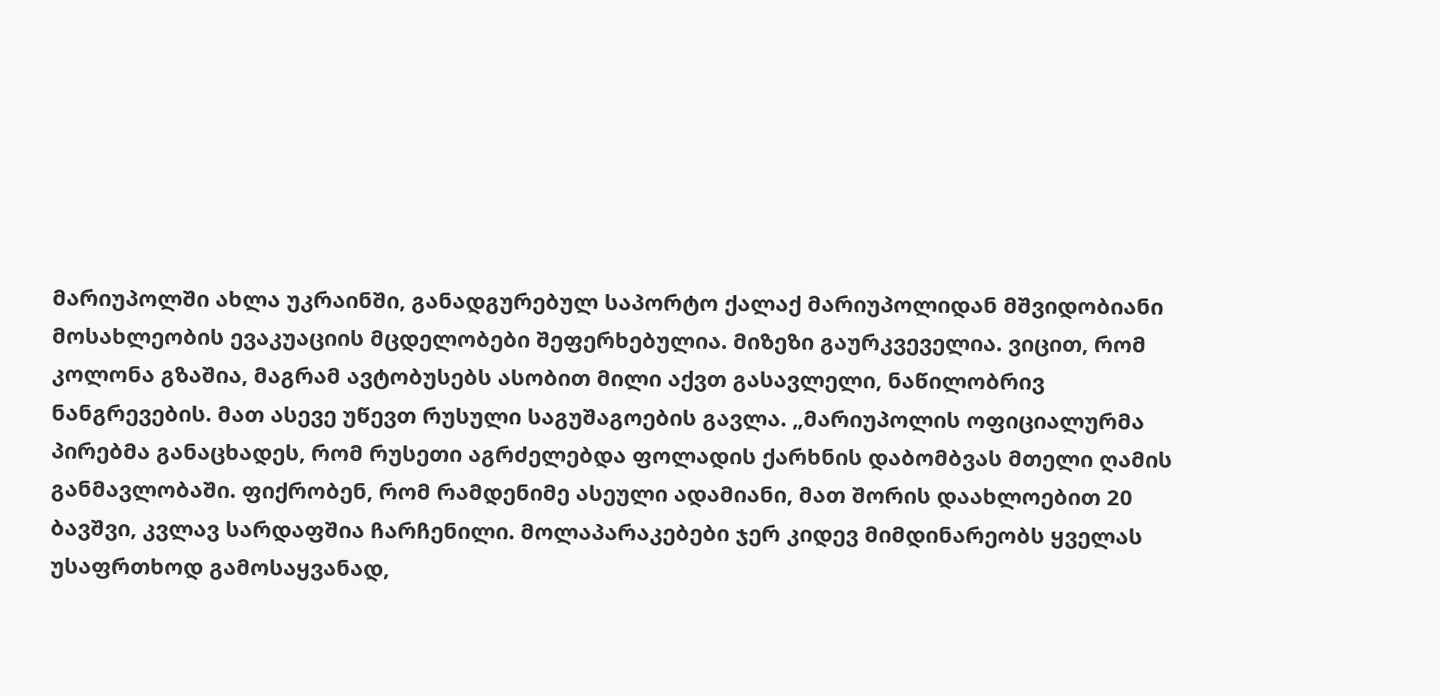მარიუპოლში ახლა უკრაინში, განადგურებულ საპორტო ქალაქ მარიუპოლიდან მშვიდობიანი მოსახლეობის ევაკუაციის მცდელობები შეფერხებულია. მიზეზი გაურკვეველია. ვიცით, რომ კოლონა გზაშია, მაგრამ ავტობუსებს ასობით მილი აქვთ გასავლელი, ნაწილობრივ ნანგრევების. მათ ასევე უწევთ რუსული საგუშაგოების გავლა. „მარიუპოლის ოფიციალურმა პირებმა განაცხადეს, რომ რუსეთი აგრძელებდა ფოლადის ქარხნის დაბომბვას მთელი ღამის განმავლობაში. ფიქრობენ, რომ რამდენიმე ასეული ადამიანი, მათ შორის დაახლოებით 20 ბავშვი, კვლავ სარდაფშია ჩარჩენილი. მოლაპარაკებები ჯერ კიდევ მიმდინარეობს ყველას უსაფრთხოდ გამოსაყვანად,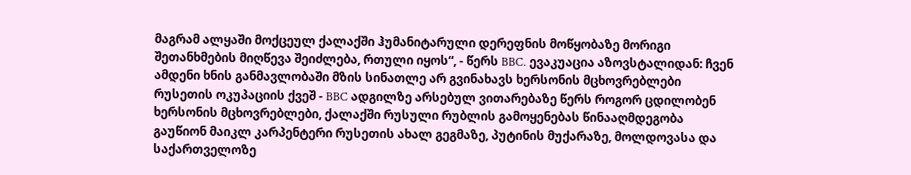მაგრამ ალყაში მოქცეულ ქალაქში ჰუმანიტარული დერეფნის მოწყობაზე მორიგი შეთანხმების მიღწევა შეიძლება, რთული იყოს“, - წერს BBC. ევაკუაცია აზოვსტალიდან: ჩვენ ამდენი ხნის განმავლობაში მზის სინათლე არ გვინახავს ხერსონის მცხოვრებლები რუსეთის ოკუპაციის ქვეშ - BBC ადგილზე არსებულ ვითარებაზე წერს როგორ ცდილობენ ხერსონის მცხოვრებლები, ქალაქში რუსული რუბლის გამოყენებას წინააღმდეგობა გაუწიონ მაიკლ კარპენტერი რუსეთის ახალ გეგმაზე, პუტინის მუქარაზე, მოლდოვასა და საქართველოზე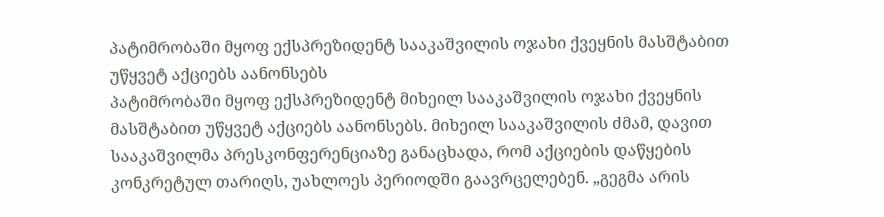პატიმრობაში მყოფ ექსპრეზიდენტ სააკაშვილის ოჯახი ქვეყნის მასშტაბით უწყვეტ აქციებს აანონსებს
პატიმრობაში მყოფ ექსპრეზიდენტ მიხეილ სააკაშვილის ოჯახი ქვეყნის მასშტაბით უწყვეტ აქციებს აანონსებს. მიხეილ სააკაშვილის ძმამ, დავით სააკაშვილმა პრესკონფერენციაზე განაცხადა, რომ აქციების დაწყების კონკრეტულ თარიღს, უახლოეს პერიოდში გაავრცელებენ. „გეგმა არის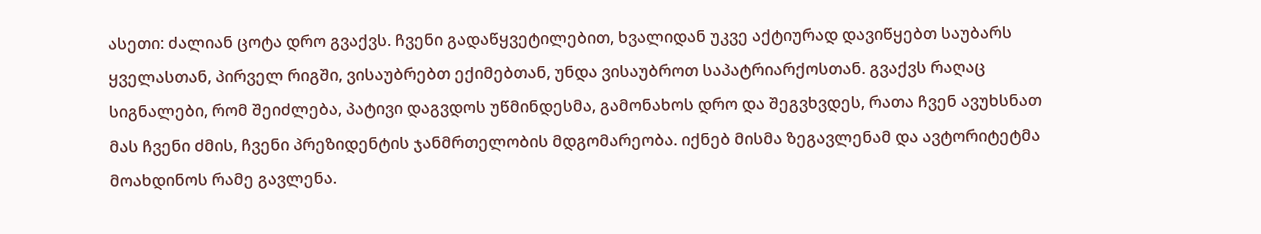ასეთი: ძალიან ცოტა დრო გვაქვს. ჩვენი გადაწყვეტილებით, ხვალიდან უკვე აქტიურად დავიწყებთ საუბარს ყველასთან, პირველ რიგში, ვისაუბრებთ ექიმებთან, უნდა ვისაუბროთ საპატრიარქოსთან. გვაქვს რაღაც სიგნალები, რომ შეიძლება, პატივი დაგვდოს უწმინდესმა, გამონახოს დრო და შეგვხვდეს, რათა ჩვენ ავუხსნათ მას ჩვენი ძმის, ჩვენი პრეზიდენტის ჯანმრთელობის მდგომარეობა. იქნებ მისმა ზეგავლენამ და ავტორიტეტმა მოახდინოს რამე გავლენა.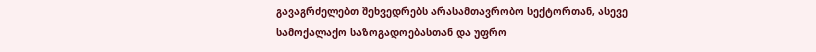გავაგრძელებთ შეხვედრებს არასამთავრობო სექტორთან, ასევე სამოქალაქო საზოგადოებასთან და უფრო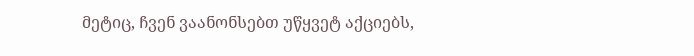მეტიც, ჩვენ ვაანონსებთ უწყვეტ აქციებს,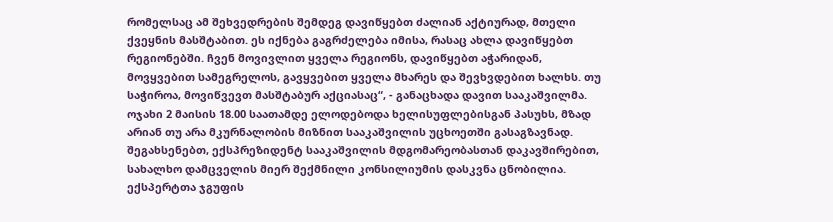რომელსაც ამ შეხვედრების შემდეგ დავიწყებთ ძალიან აქტიურად, მთელი ქვეყნის მასშტაბით. ეს იქნება გაგრძელება იმისა, რასაც ახლა დავიწყებთ რეგიონებში. ჩვენ მოვივლით ყველა რეგიონს, დავიწყებთ აჭარიდან, მოვყვებით სამეგრელოს, გავყვებით ყველა მხარეს და შევხვდებით ხალხს. თუ საჭიროა, მოვიწვევთ მასშტაბურ აქციასაც“, - განაცხადა დავით სააკაშვილმა. ოჯახი 2 მაისის 18.00 საათამდე ელოდებოდა ხელისუფლებისგან პასუხს, მზად არიან თუ არა მკურნალობის მიზნით სააკაშვილის უცხოეთში გასაგზავნად. შეგახსენებთ, ექსპრეზიდენტ სააკაშვილის მდგომარეობასთან დაკავშირებით, სახალხო დამცველის მიერ შექმნილი კონსილიუმის დასკვნა ცნობილია. ექსპერტთა ჯგუფის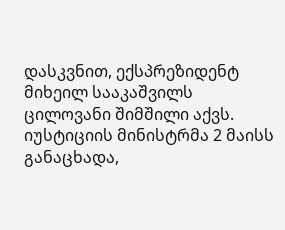დასკვნით, ექსპრეზიდენტ მიხეილ სააკაშვილს ცილოვანი შიმშილი აქვს. იუსტიციის მინისტრმა 2 მაისს განაცხადა,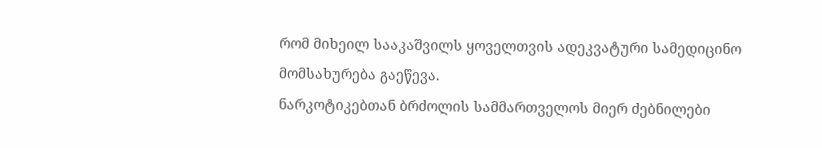რომ მიხეილ სააკაშვილს ყოველთვის ადეკვატური სამედიცინო მომსახურება გაეწევა.
ნარკოტიკებთან ბრძოლის სამმართველოს მიერ ძებნილები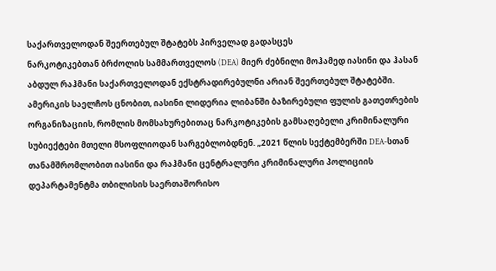საქართველოდან შეერთებულ შტატებს პირველად გადასცეს
ნარკოტიკებთან ბრძოლის სამმართველოს (DEA) მიერ ძებნილი მოჰამედ იასინი და ჰასან აბდულ რაჰმანი საქართველოდან ექსტრადირებულნი არიან შეერთებულ შტატებში. ამერიკის საელჩოს ცნობით, იასინი ლიდერია ლიბანში ბაზირებული ფულის გათეთრების ორგანიზაციის, რომლის მომსახურებითაც ნარკოტიკების გამსაღებელი კრიმინალური სუბიექტები მთელი მსოფლიოდან სარგებლობდნენ. „2021 წლის სექტემბერში DEA-სთან თანამშრომლობით იასინი და რაჰმანი ცენტრალური კრიმინალური პოლიციის დეპარტამენტმა თბილისის საერთაშორისო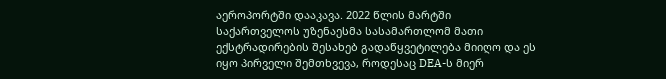აეროპორტში დააკავა. 2022 წლის მარტში საქართველოს უზენაესმა სასამართლომ მათი ექსტრადირების შესახებ გადაწყვეტილება მიიღო და ეს იყო პირველი შემთხვევა, როდესაც DEA-ს მიერ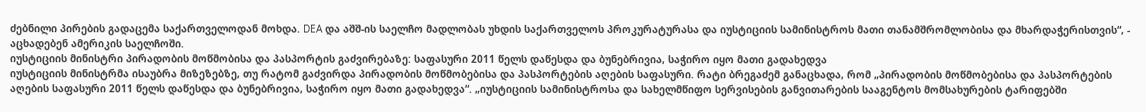ძებნილი პირების გადაცემა საქართველოდან მოხდა. DEA და აშშ-ის საელჩო მადლობას უხდის საქართველოს პროკურატურასა და იუსტიციის სამინისტროს მათი თანამშრომლობისა და მხარდაჭერისთვის“, - აცხადებენ ამერიკის საელჩოში.
იუსტიციის მინისტრი პირადობის მოწმობისა და პასპორტის გაძვირებაზე: საფასური 2011 წელს დაწესდა და ბუნებრივია, საჭირო იყო მათი გადახედვა
იუსტიციის მინისტრმა ისაუბრა მიზეზებზე, თუ რატომ გაძვირდა პირადობის მოწმობებისა და პასპორტების აღების საფასური. რატი ბრეგაძემ განაცხადა, რომ „პირადობის მოწმობებისა და პასპორტების აღების საფასური 2011 წელს დაწესდა და ბუნებრივია, საჭირო იყო მათი გადახედვა“. „იუსტიციის სამინისტროსა და სახელმწიფო სერვისების განვითარების სააგენტოს მომსახურების ტარიფებში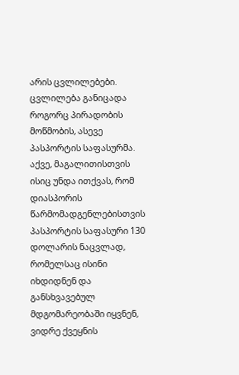არის ცვლილებები. ცვლილება განიცადა როგორც პირადობის მოწმობის, ასევე პასპორტის საფასურმა. აქვე, მაგალითისთვის ისიც უნდა ითქვას, რომ დიასპორის წარმომადგენლებისთვის პასპორტის საფასური 130 დოლარის ნაცვლად, რომელსაც ისინი იხდიდნენ და განსხვავებულ მდგომარეობაში იყვნენ, ვიდრე ქვეყნის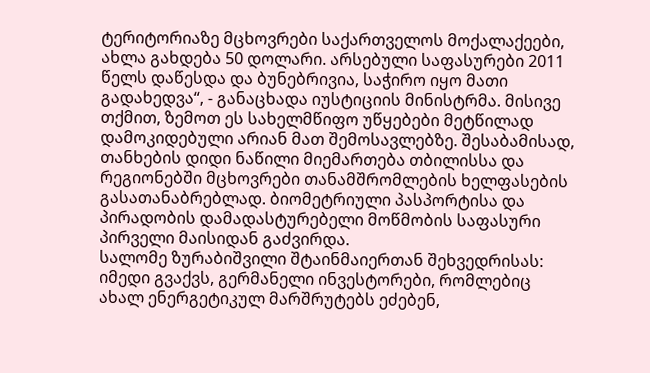ტერიტორიაზე მცხოვრები საქართველოს მოქალაქეები, ახლა გახდება 50 დოლარი. არსებული საფასურები 2011 წელს დაწესდა და ბუნებრივია, საჭირო იყო მათი გადახედვა“, - განაცხადა იუსტიციის მინისტრმა. მისივე თქმით, ზემოთ ეს სახელმწიფო უწყებები მეტწილად დამოკიდებული არიან მათ შემოსავლებზე. შესაბამისად, თანხების დიდი ნაწილი მიემართება თბილისსა და რეგიონებში მცხოვრები თანამშრომლების ხელფასების გასათანაბრებლად. ბიომეტრიული პასპორტისა და პირადობის დამადასტურებელი მოწმობის საფასური პირველი მაისიდან გაძვირდა.
სალომე ზურაბიშვილი შტაინმაიერთან შეხვედრისას: იმედი გვაქვს, გერმანელი ინვესტორები, რომლებიც ახალ ენერგეტიკულ მარშრუტებს ეძებენ,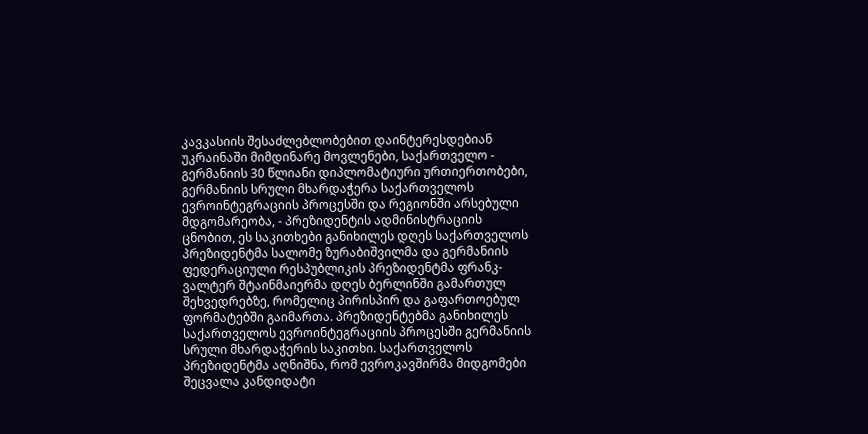კავკასიის შესაძლებლობებით დაინტერესდებიან
უკრაინაში მიმდინარე მოვლენები, საქართველო - გერმანიის 30 წლიანი დიპლომატიური ურთიერთობები, გერმანიის სრული მხარდაჭერა საქართველოს ევროინტეგრაციის პროცესში და რეგიონში არსებული მდგომარეობა, - პრეზიდენტის ადმინისტრაციის ცნობით, ეს საკითხები განიხილეს დღეს საქართველოს პრეზიდენტმა სალომე ზურაბიშვილმა და გერმანიის ფედერაციული რესპუბლიკის პრეზიდენტმა ფრანკ-ვალტერ შტაინმაიერმა დღეს ბერლინში გამართულ შეხვედრებზე, რომელიც პირისპირ და გაფართოებულ ფორმატებში გაიმართა. პრეზიდენტებმა განიხილეს საქართველოს ევროინტეგრაციის პროცესში გერმანიის სრული მხარდაჭერის საკითხი. საქართველოს პრეზიდენტმა აღნიშნა, რომ ევროკავშირმა მიდგომები შეცვალა კანდიდატი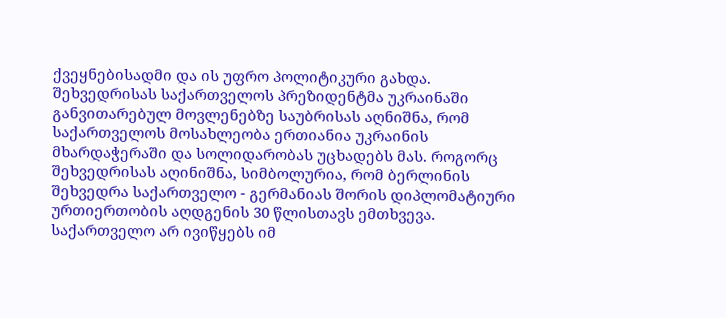ქვეყნებისადმი და ის უფრო პოლიტიკური გახდა. შეხვედრისას საქართველოს პრეზიდენტმა უკრაინაში განვითარებულ მოვლენებზე საუბრისას აღნიშნა, რომ საქართველოს მოსახლეობა ერთიანია უკრაინის მხარდაჭერაში და სოლიდარობას უცხადებს მას. როგორც შეხვედრისას აღინიშნა, სიმბოლურია, რომ ბერლინის შეხვედრა საქართველო - გერმანიას შორის დიპლომატიური ურთიერთობის აღდგენის 30 წლისთავს ემთხვევა. საქართველო არ ივიწყებს იმ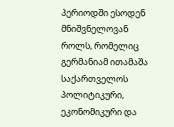პერიოდში ესოდენ მნიშვნელოვან როლს, რომელიც გერმანიამ ითამაშა საქართველოს პოლიტიკური, ეკონომიკური და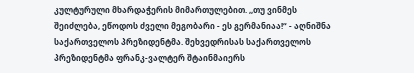კულტურული მხარდაჭერის მიმართულებით. ,,თუ ვინმეს შეიძლება, ეწოდოს ძველი მეგობარი - ეს გერმანიაა!“ - აღნიშნა საქართველოს პრეზიდენტმა. შეხვედრისას საქართველოს პრეზიდენტმა ფრანკ-ვალტერ შტაინმაიერს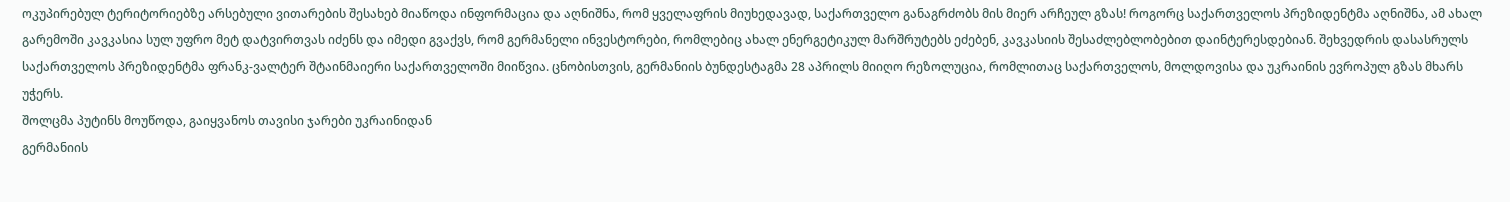ოკუპირებულ ტერიტორიებზე არსებული ვითარების შესახებ მიაწოდა ინფორმაცია და აღნიშნა, რომ ყველაფრის მიუხედავად, საქართველო განაგრძობს მის მიერ არჩეულ გზას! როგორც საქართველოს პრეზიდენტმა აღნიშნა, ამ ახალ გარემოში კავკასია სულ უფრო მეტ დატვირთვას იძენს და იმედი გვაქვს, რომ გერმანელი ინვესტორები, რომლებიც ახალ ენერგეტიკულ მარშრუტებს ეძებენ, კავკასიის შესაძლებლობებით დაინტერესდებიან. შეხვედრის დასასრულს საქართველოს პრეზიდენტმა ფრანკ-ვალტერ შტაინმაიერი საქართველოში მიიწვია. ცნობისთვის, გერმანიის ბუნდესტაგმა 28 აპრილს მიიღო რეზოლუცია, რომლითაც საქართველოს, მოლდოვისა და უკრაინის ევროპულ გზას მხარს უჭერს.
შოლცმა პუტინს მოუწოდა, გაიყვანოს თავისი ჯარები უკრაინიდან
გერმანიის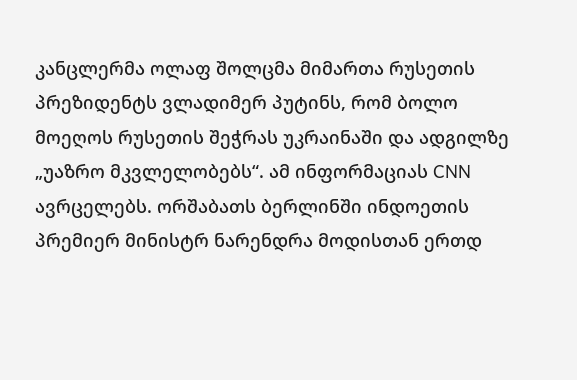კანცლერმა ოლაფ შოლცმა მიმართა რუსეთის პრეზიდენტს ვლადიმერ პუტინს, რომ ბოლო მოეღოს რუსეთის შეჭრას უკრაინაში და ადგილზე „უაზრო მკვლელობებს“. ამ ინფორმაციას CNN ავრცელებს. ორშაბათს ბერლინში ინდოეთის პრემიერ მინისტრ ნარენდრა მოდისთან ერთდ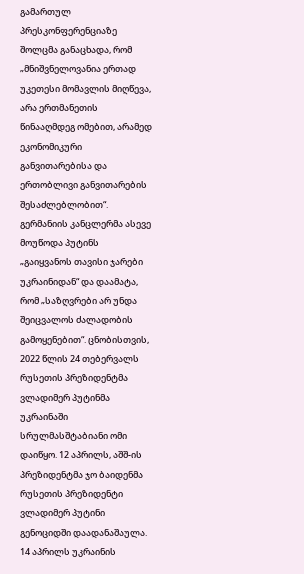გამართულ პრესკონფერენციაზე შოლცმა განაცხადა, რომ „მნიშვნელოვანია ერთად უკეთესი მომავლის მიღწევა, არა ერთმანეთის წინააღმდეგ ომებით, არამედ ეკონომიკური განვითარებისა და ერთობლივი განვითარების შესაძლებლობით“. გერმანიის კანცლერმა ასევე მოუწოდა პუტინს „გაიყვანოს თავისი ჯარები უკრაინიდან“ და დაამატა, რომ „საზღვრები არ უნდა შეიცვალოს ძალადობის გამოყენებით“. ცნობისთვის, 2022 წლის 24 თებერვალს რუსეთის პრეზიდენტმა ვლადიმერ პუტინმა უკრაინაში სრულმასშტაბიანი ომი დაიწყო. 12 აპრილს, აშშ-ის პრეზიდენტმა ჯო ბაიდენმა რუსეთის პრეზიდენტი ვლადიმერ პუტინი გენოციდში დაადანაშაულა. 14 აპრილს უკრაინის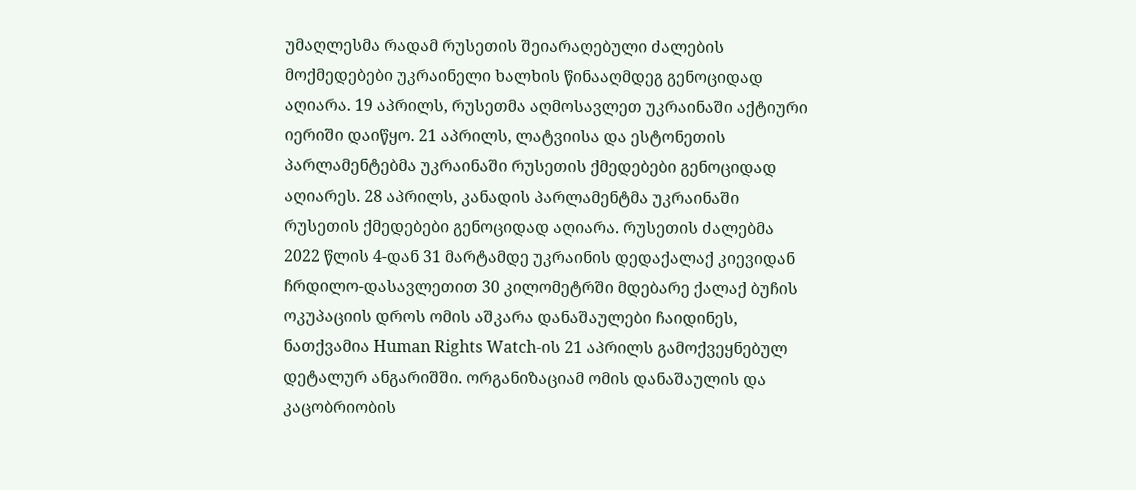უმაღლესმა რადამ რუსეთის შეიარაღებული ძალების მოქმედებები უკრაინელი ხალხის წინააღმდეგ გენოციდად აღიარა. 19 აპრილს, რუსეთმა აღმოსავლეთ უკრაინაში აქტიური იერიში დაიწყო. 21 აპრილს, ლატვიისა და ესტონეთის პარლამენტებმა უკრაინაში რუსეთის ქმედებები გენოციდად აღიარეს. 28 აპრილს, კანადის პარლამენტმა უკრაინაში რუსეთის ქმედებები გენოციდად აღიარა. რუსეთის ძალებმა 2022 წლის 4-დან 31 მარტამდე უკრაინის დედაქალაქ კიევიდან ჩრდილო-დასავლეთით 30 კილომეტრში მდებარე ქალაქ ბუჩის ოკუპაციის დროს ომის აშკარა დანაშაულები ჩაიდინეს, ნათქვამია Human Rights Watch-ის 21 აპრილს გამოქვეყნებულ დეტალურ ანგარიშში. ორგანიზაციამ ომის დანაშაულის და კაცობრიობის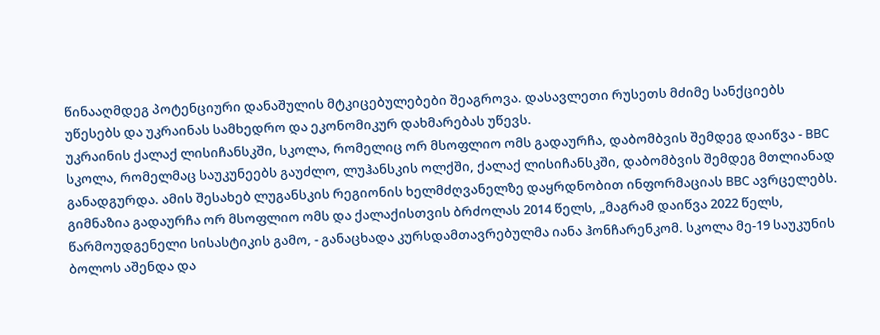წინააღმდეგ პოტენციური დანაშულის მტკიცებულებები შეაგროვა. დასავლეთი რუსეთს მძიმე სანქციებს უწესებს და უკრაინას სამხედრო და ეკონომიკურ დახმარებას უწევს.
უკრაინის ქალაქ ლისიჩანსკში, სკოლა, რომელიც ორ მსოფლიო ომს გადაურჩა, დაბომბვის შემდეგ დაიწვა - BBC
სკოლა, რომელმაც საუკუნეებს გაუძლო, ლუჰანსკის ოლქში, ქალაქ ლისიჩანსკში, დაბომბვის შემდეგ მთლიანად განადგურდა. ამის შესახებ ლუგანსკის რეგიონის ხელმძღვანელზე დაყრდნობით ინფორმაციას BBC ავრცელებს. გიმნაზია გადაურჩა ორ მსოფლიო ომს და ქალაქისთვის ბრძოლას 2014 წელს, „მაგრამ დაიწვა 2022 წელს, წარმოუდგენელი სისასტიკის გამო, - განაცხადა კურსდამთავრებულმა იანა ჰონჩარენკომ. სკოლა მე-19 საუკუნის ბოლოს აშენდა და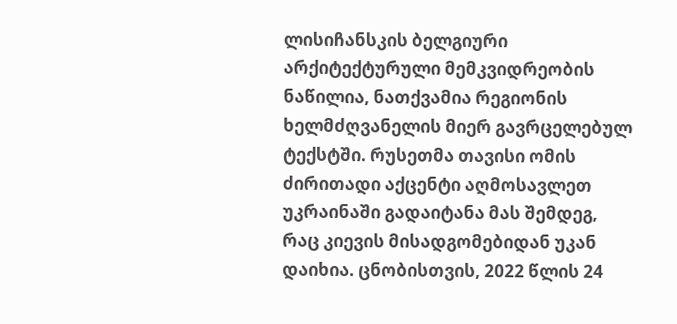ლისიჩანსკის ბელგიური არქიტექტურული მემკვიდრეობის ნაწილია, ნათქვამია რეგიონის ხელმძღვანელის მიერ გავრცელებულ ტექსტში. რუსეთმა თავისი ომის ძირითადი აქცენტი აღმოსავლეთ უკრაინაში გადაიტანა მას შემდეგ, რაც კიევის მისადგომებიდან უკან დაიხია. ცნობისთვის, 2022 წლის 24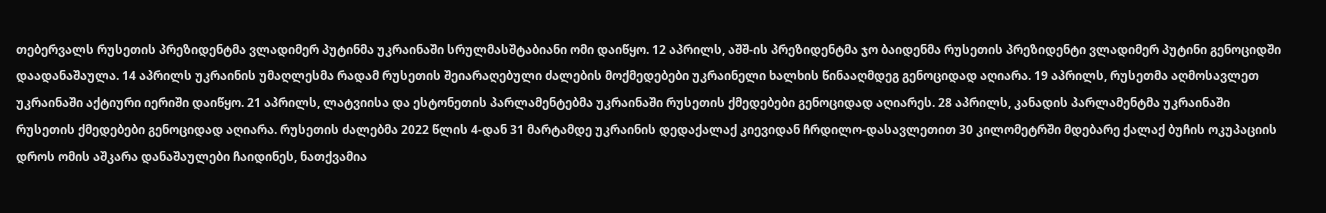თებერვალს რუსეთის პრეზიდენტმა ვლადიმერ პუტინმა უკრაინაში სრულმასშტაბიანი ომი დაიწყო. 12 აპრილს, აშშ-ის პრეზიდენტმა ჯო ბაიდენმა რუსეთის პრეზიდენტი ვლადიმერ პუტინი გენოციდში დაადანაშაულა. 14 აპრილს უკრაინის უმაღლესმა რადამ რუსეთის შეიარაღებული ძალების მოქმედებები უკრაინელი ხალხის წინააღმდეგ გენოციდად აღიარა. 19 აპრილს, რუსეთმა აღმოსავლეთ უკრაინაში აქტიური იერიში დაიწყო. 21 აპრილს, ლატვიისა და ესტონეთის პარლამენტებმა უკრაინაში რუსეთის ქმედებები გენოციდად აღიარეს. 28 აპრილს, კანადის პარლამენტმა უკრაინაში რუსეთის ქმედებები გენოციდად აღიარა. რუსეთის ძალებმა 2022 წლის 4-დან 31 მარტამდე უკრაინის დედაქალაქ კიევიდან ჩრდილო-დასავლეთით 30 კილომეტრში მდებარე ქალაქ ბუჩის ოკუპაციის დროს ომის აშკარა დანაშაულები ჩაიდინეს, ნათქვამია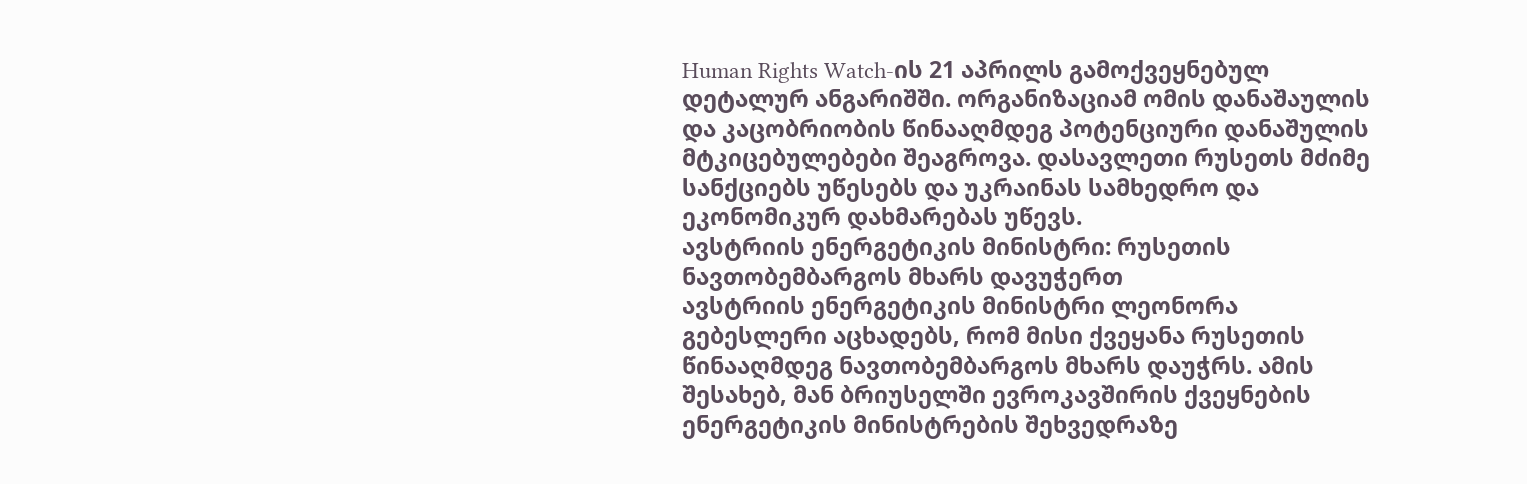Human Rights Watch-ის 21 აპრილს გამოქვეყნებულ დეტალურ ანგარიშში. ორგანიზაციამ ომის დანაშაულის და კაცობრიობის წინააღმდეგ პოტენციური დანაშულის მტკიცებულებები შეაგროვა. დასავლეთი რუსეთს მძიმე სანქციებს უწესებს და უკრაინას სამხედრო და ეკონომიკურ დახმარებას უწევს.
ავსტრიის ენერგეტიკის მინისტრი: რუსეთის ნავთობემბარგოს მხარს დავუჭერთ
ავსტრიის ენერგეტიკის მინისტრი ლეონორა გებესლერი აცხადებს, რომ მისი ქვეყანა რუსეთის წინააღმდეგ ნავთობემბარგოს მხარს დაუჭრს. ამის შესახებ, მან ბრიუსელში ევროკავშირის ქვეყნების ენერგეტიკის მინისტრების შეხვედრაზე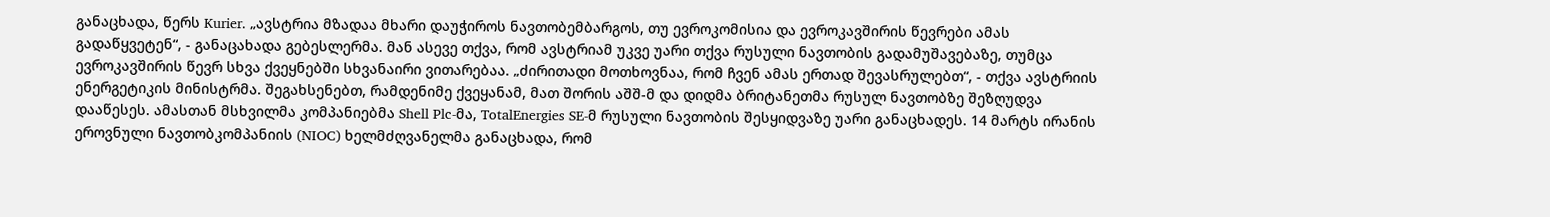განაცხადა, წერს Kurier. „ავსტრია მზადაა მხარი დაუჭიროს ნავთობემბარგოს, თუ ევროკომისია და ევროკავშირის წევრები ამას გადაწყვეტენ“, - განაცახადა გებესლერმა. მან ასევე თქვა, რომ ავსტრიამ უკვე უარი თქვა რუსული ნავთობის გადამუშავებაზე, თუმცა ევროკავშირის წევრ სხვა ქვეყნებში სხვანაირი ვითარებაა. „ძირითადი მოთხოვნაა, რომ ჩვენ ამას ერთად შევასრულებთ“, - თქვა ავსტრიის ენერგეტიკის მინისტრმა. შეგახსენებთ, რამდენიმე ქვეყანამ, მათ შორის აშშ-მ და დიდმა ბრიტანეთმა რუსულ ნავთობზე შეზღუდვა დააწესეს. ამასთან მსხვილმა კომპანიებმა Shell Plc-მა, TotalEnergies SE-მ რუსული ნავთობის შესყიდვაზე უარი განაცხადეს. 14 მარტს ირანის ეროვნული ნავთობკომპანიის (NIOC) ხელმძღვანელმა განაცხადა, რომ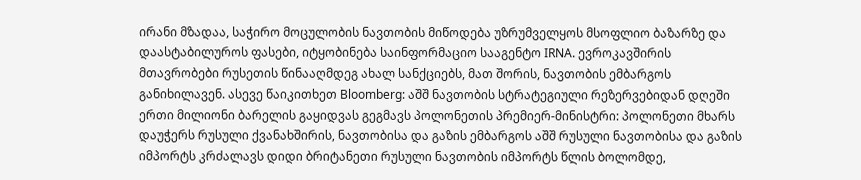ირანი მზადაა, საჭირო მოცულობის ნავთობის მიწოდება უზრუმველყოს მსოფლიო ბაზარზე და დაასტაბილუროს ფასები, იტყობინება საინფორმაციო სააგენტო IRNA. ევროკავშირის მთავრობები რუსეთის წინააღმდეგ ახალ სანქციებს, მათ შორის, ნავთობის ემბარგოს განიხილავენ. ასევე წაიკითხეთ Bloomberg: აშშ ნავთობის სტრატეგიული რეზერვებიდან დღეში ერთი მილიონი ბარელის გაყიდვას გეგმავს პოლონეთის პრემიერ-მინისტრი: პოლონეთი მხარს დაუჭერს რუსული ქვანახშირის, ნავთობისა და გაზის ემბარგოს აშშ რუსული ნავთობისა და გაზის იმპორტს კრძალავს დიდი ბრიტანეთი რუსული ნავთობის იმპორტს წლის ბოლომდე,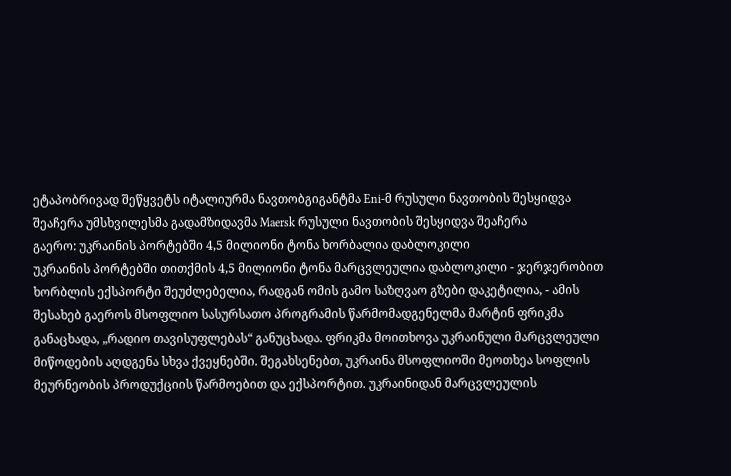ეტაპობრივად შეწყვეტს იტალიურმა ნავთობგიგანტმა Eni-მ რუსული ნავთობის შესყიდვა შეაჩერა უმსხვილესმა გადამზიდავმა Maersk რუსული ნავთობის შესყიდვა შეაჩერა
გაერო: უკრაინის პორტებში 4,5 მილიონი ტონა ხორბალია დაბლოკილი
უკრაინის პორტებში თითქმის 4,5 მილიონი ტონა მარცვლეულია დაბლოკილი - ჯერჯერობით ხორბლის ექსპორტი შეუძლებელია, რადგან ომის გამო საზღვაო გზები დაკეტილია, - ამის შესახებ გაეროს მსოფლიო სასურსათო პროგრამის წარმომადგენელმა მარტინ ფრიკმა განაცხადა, „რადიო თავისუფლებას“ განუცხადა. ფრიკმა მოითხოვა უკრაინული მარცვლეული მიწოდების აღდგენა სხვა ქვეყნებში. შეგახსენებთ, უკრაინა მსოფლიოში მეოთხეა სოფლის მეურნეობის პროდუქციის წარმოებით და ექსპორტით. უკრაინიდან მარცვლეულის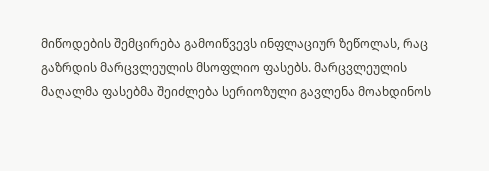მიწოდების შემცირება გამოიწვევს ინფლაციურ ზეწოლას, რაც გაზრდის მარცვლეულის მსოფლიო ფასებს. მარცვლეულის მაღალმა ფასებმა შეიძლება სერიოზული გავლენა მოახდინოს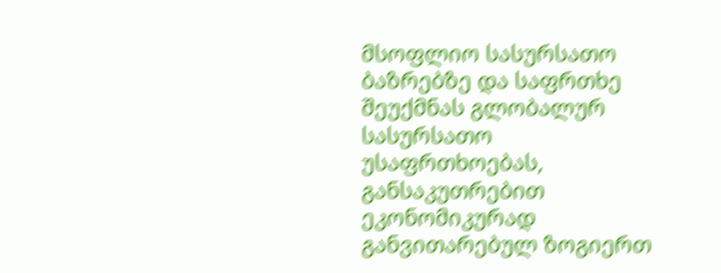მსოფლიო სასურსათო ბაზრებზე და საფრთხე შეუქმნას გლობალურ სასურსათო უსაფრთხოებას, განსაკუთრებით ეკონომიკურად განვითარებულ ზოგიერთ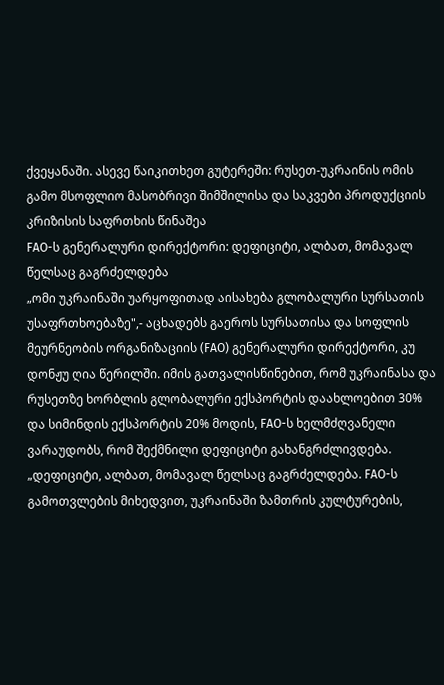ქვეყანაში. ასევე წაიკითხეთ გუტერეში: რუსეთ-უკრაინის ომის გამო მსოფლიო მასობრივი შიმშილისა და საკვები პროდუქციის კრიზისის საფრთხის წინაშეა
FAO-ს გენერალური დირექტორი: დეფიციტი, ალბათ, მომავალ წელსაც გაგრძელდება
„ომი უკრაინაში უარყოფითად აისახება გლობალური სურსათის უსაფრთხოებაზე",- აცხადებს გაეროს სურსათისა და სოფლის მეურნეობის ორგანიზაციის (FAO) გენერალური დირექტორი, კუ დონჟუ ღია წერილში. იმის გათვალისწინებით, რომ უკრაინასა და რუსეთზე ხორბლის გლობალური ექსპორტის დაახლოებით 30% და სიმინდის ექსპორტის 20% მოდის, FAO-ს ხელმძღვანელი ვარაუდობს, რომ შექმნილი დეფიციტი გახანგრძლივდება. „დეფიციტი, ალბათ, მომავალ წელსაც გაგრძელდება. FAO-ს გამოთვლების მიხედვით, უკრაინაში ზამთრის კულტურების,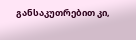განსაკუთრებით კი,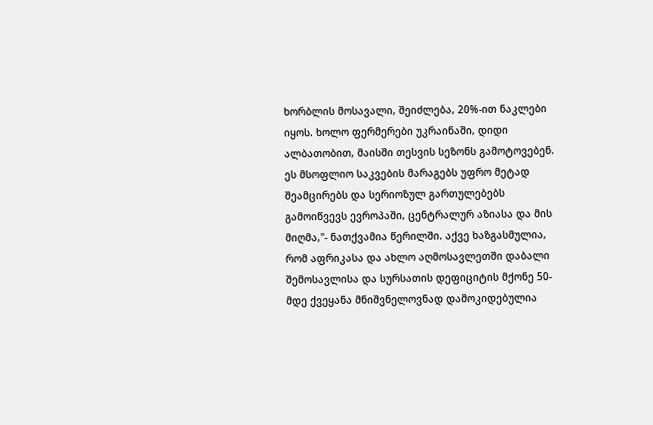ხორბლის მოსავალი, შეიძლება, 20%-ით ნაკლები იყოს. ხოლო ფერმერები უკრაინაში, დიდი ალბათობით, მაისში თესვის სეზონს გამოტოვებენ. ეს მსოფლიო საკვების მარაგებს უფრო მეტად შეამცირებს და სერიოზულ გართულებებს გამოიწვევს ევროპაში, ცენტრალურ აზიასა და მის მიღმა,"- ნათქვამია წერილში. აქვე ხაზგასმულია, რომ აფრიკასა და ახლო აღმოსავლეთში დაბალი შემოსავლისა და სურსათის დეფიციტის მქონე 50-მდე ქვეყანა მნიშვნელოვნად დამოკიდებულია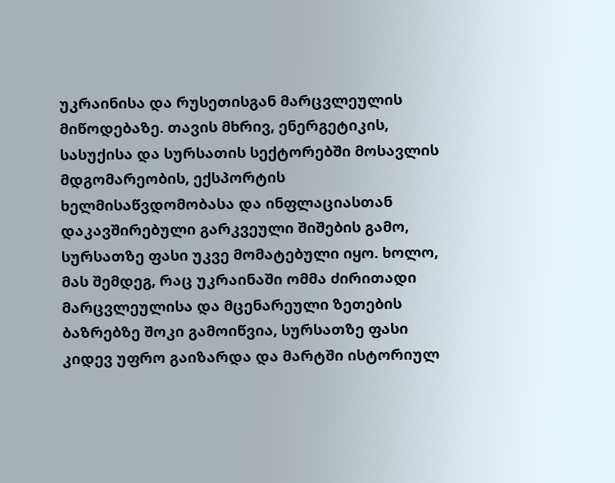უკრაინისა და რუსეთისგან მარცვლეულის მიწოდებაზე. თავის მხრივ, ენერგეტიკის, სასუქისა და სურსათის სექტორებში მოსავლის მდგომარეობის, ექსპორტის ხელმისაწვდომობასა და ინფლაციასთან დაკავშირებული გარკვეული შიშების გამო, სურსათზე ფასი უკვე მომატებული იყო. ხოლო, მას შემდეგ, რაც უკრაინაში ომმა ძირითადი მარცვლეულისა და მცენარეული ზეთების ბაზრებზე შოკი გამოიწვია, სურსათზე ფასი კიდევ უფრო გაიზარდა და მარტში ისტორიულ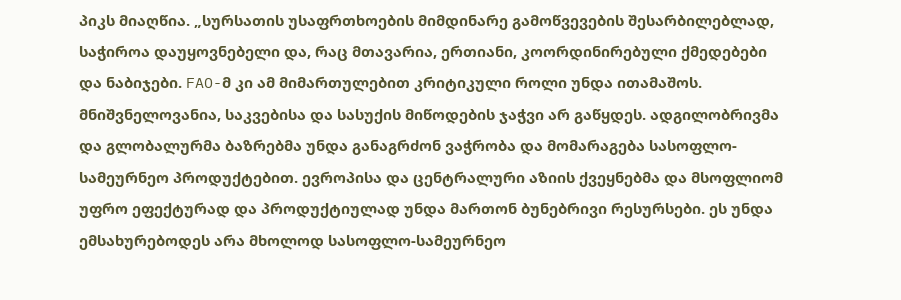პიკს მიაღწია. „სურსათის უსაფრთხოების მიმდინარე გამოწვევების შესარბილებლად, საჭიროა დაუყოვნებელი და, რაც მთავარია, ერთიანი, კოორდინირებული ქმედებები და ნაბიჯები. FAO-მ კი ამ მიმართულებით კრიტიკული როლი უნდა ითამაშოს. მნიშვნელოვანია, საკვებისა და სასუქის მიწოდების ჯაჭვი არ გაწყდეს. ადგილობრივმა და გლობალურმა ბაზრებმა უნდა განაგრძონ ვაჭრობა და მომარაგება სასოფლო-სამეურნეო პროდუქტებით. ევროპისა და ცენტრალური აზიის ქვეყნებმა და მსოფლიომ უფრო ეფექტურად და პროდუქტიულად უნდა მართონ ბუნებრივი რესურსები. ეს უნდა ემსახურებოდეს არა მხოლოდ სასოფლო-სამეურნეო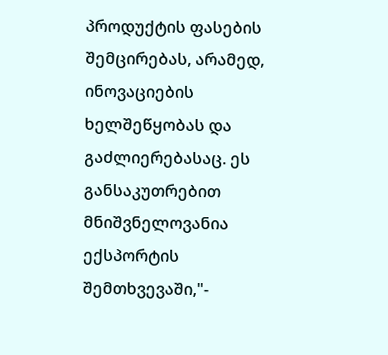პროდუქტის ფასების შემცირებას, არამედ, ინოვაციების ხელშეწყობას და გაძლიერებასაც. ეს განსაკუთრებით მნიშვნელოვანია ექსპორტის შემთხვევაში,"-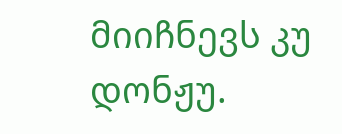მიიჩნევს კუ დონჟუ.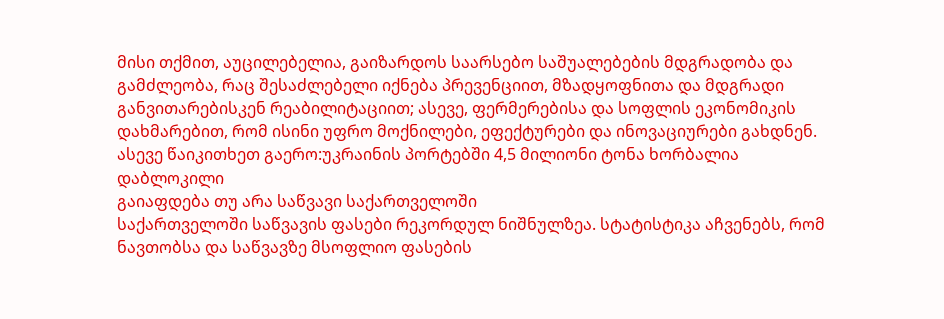მისი თქმით, აუცილებელია, გაიზარდოს საარსებო საშუალებების მდგრადობა და გამძლეობა, რაც შესაძლებელი იქნება პრევენციით, მზადყოფნითა და მდგრადი განვითარებისკენ რეაბილიტაციით; ასევე, ფერმერებისა და სოფლის ეკონომიკის დახმარებით, რომ ისინი უფრო მოქნილები, ეფექტურები და ინოვაციურები გახდნენ. ასევე წაიკითხეთ გაერო:უკრაინის პორტებში 4,5 მილიონი ტონა ხორბალია დაბლოკილი
გაიაფდება თუ არა საწვავი საქართველოში
საქართველოში საწვავის ფასები რეკორდულ ნიშნულზეა. სტატისტიკა აჩვენებს, რომ ნავთობსა და საწვავზე მსოფლიო ფასების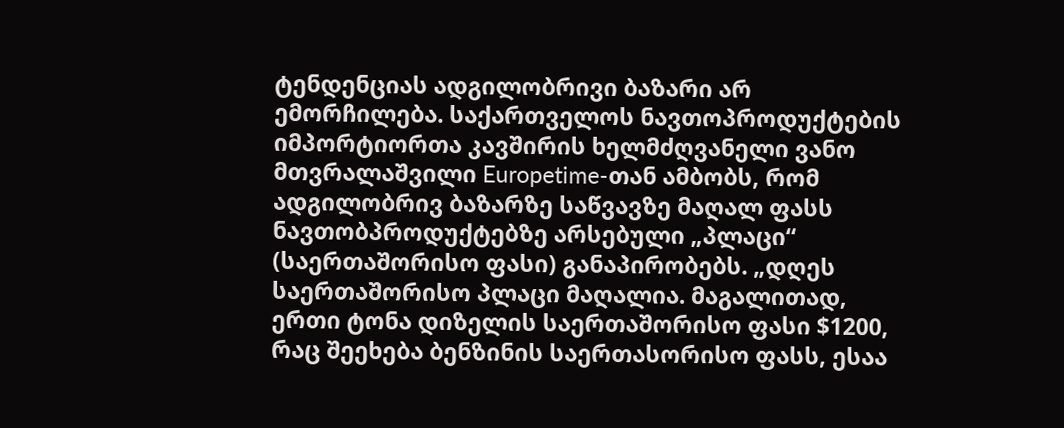ტენდენციას ადგილობრივი ბაზარი არ ემორჩილება. საქართველოს ნავთოპროდუქტების იმპორტიორთა კავშირის ხელმძღვანელი ვანო მთვრალაშვილი Europetime-თან ამბობს, რომ ადგილობრივ ბაზარზე საწვავზე მაღალ ფასს ნავთობპროდუქტებზე არსებული „პლაცი“ (საერთაშორისო ფასი) განაპირობებს. „დღეს საერთაშორისო პლაცი მაღალია. მაგალითად, ერთი ტონა დიზელის საერთაშორისო ფასი $1200, რაც შეეხება ბენზინის საერთასორისო ფასს, ესაა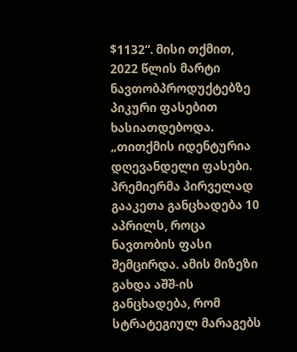$1132“. მისი თქმით, 2022 წლის მარტი ნავთობპროდუქტებზე პიკური ფასებით ხასიათდებოდა. „თითქმის იდენტურია დღევანდელი ფასები. პრემიერმა პირველად გააკეთა განცხადება 10 აპრილს, როცა ნავთობის ფასი შემცირდა. ამის მიზეზი გახდა აშშ-ის განცხადება, რომ სტრატეგიულ მარაგებს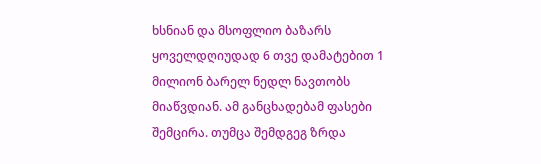ხსნიან და მსოფლიო ბაზარს ყოველდღიუდად 6 თვე დამატებით 1 მილიონ ბარელ ნედლ ნავთობს მიაწვდიან. ამ განცხადებამ ფასები შემცირა. თუმცა შემდგეგ ზრდა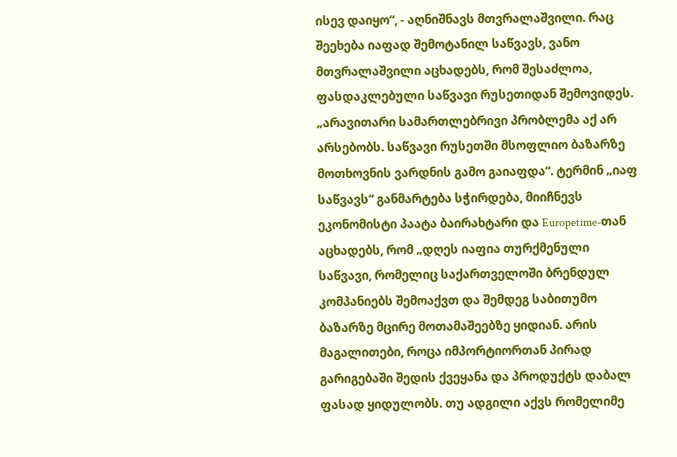ისევ დაიყო“, - აღნიშნავს მთვრალაშვილი. რაც შეეხება იაფად შემოტანილ საწვავს, ვანო მთვრალაშვილი აცხადებს, რომ შესაძლოა, ფასდაკლებული საწვავი რუსეთიდან შემოვიდეს. „არავითარი სამართლებრივი პრობლემა აქ არ არსებობს. საწვავი რუსეთში მსოფლიო ბაზარზე მოთხოვნის ვარდნის გამო გაიაფდა“. ტერმინ „იაფ საწვავს“ განმარტება სჭირდება, მიიჩნევს ეკონომისტი პაატა ბაირახტარი და Europetime-თან აცხადებს, რომ „დღეს იაფია თურქმენული საწვავი, რომელიც საქართველოში ბრენდულ კომპანიებს შემოაქვთ და შემდეგ საბითუმო ბაზარზე მცირე მოთამაშეებზე ყიდიან. არის მაგალითები, როცა იმპორტიორთან პირად გარიგებაში შედის ქვეყანა და პროდუქტს დაბალ ფასად ყიდულობს. თუ ადგილი აქვს რომელიმე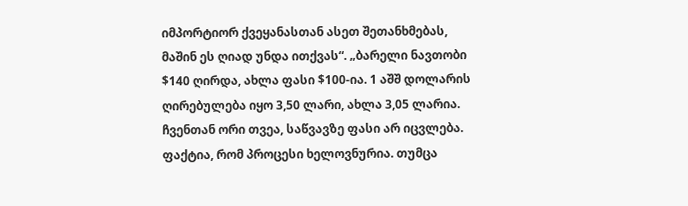იმპორტიორ ქვეყანასთან ასეთ შეთანხმებას, მაშინ ეს ღიად უნდა ითქვას“. „ბარელი ნავთობი $140 ღირდა, ახლა ფასი $100-ია. 1 აშშ დოლარის ღირებულება იყო 3,50 ლარი, ახლა 3,05 ლარია. ჩვენთან ორი თვეა, საწვავზე ფასი არ იცვლება. ფაქტია, რომ პროცესი ხელოვნურია. თუმცა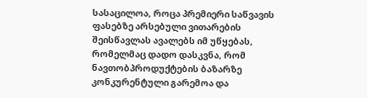სასაცილოა, როცა პრემიერი საწვავის ფასებზე არსებული ვითარების შეისწავლას ავალებს იმ უწყებას, რომელმაც დადო დასკვნა, რომ ნავთობპროდუქტების ბაზარზე კონკურენტული გარემოა და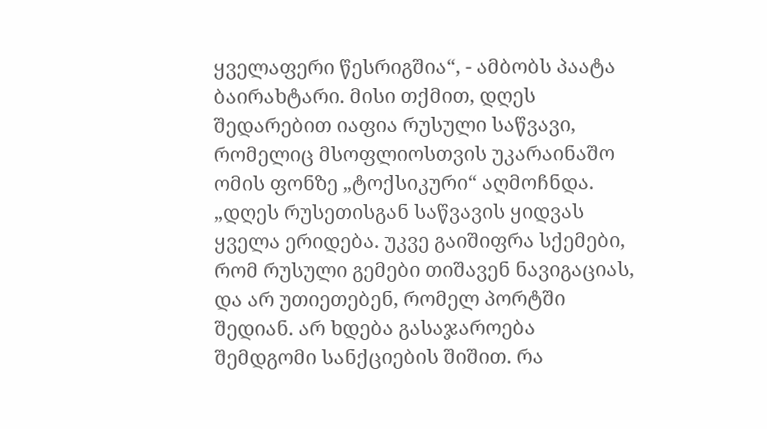ყველაფერი წესრიგშია“, - ამბობს პაატა ბაირახტარი. მისი თქმით, დღეს შედარებით იაფია რუსული საწვავი, რომელიც მსოფლიოსთვის უკარაინაშო ომის ფონზე „ტოქსიკური“ აღმოჩნდა. „დღეს რუსეთისგან საწვავის ყიდვას ყველა ერიდება. უკვე გაიშიფრა სქემები, რომ რუსული გემები თიშავენ ნავიგაციას, და არ უთიეთებენ, რომელ პორტში შედიან. არ ხდება გასაჯაროება შემდგომი სანქციების შიშით. რა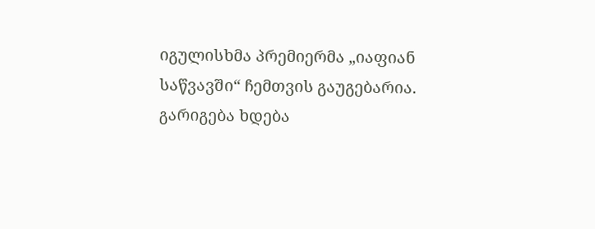იგულისხმა პრემიერმა „იაფიან საწვავში“ ჩემთვის გაუგებარია. გარიგება ხდება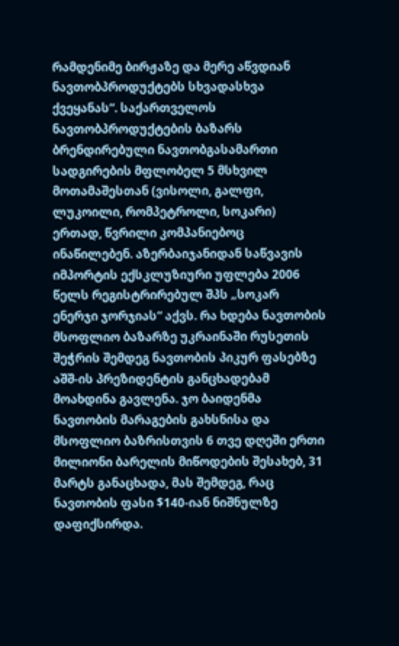რამდენიმე ბირჟაზე და მერე აწვდიან ნავთობპროდუქტებს სხვადასხვა ქვეყანას“. საქართველოს ნავთობპროდუქტების ბაზარს ბრენდირებული ნავთობგასამართი სადგირების მფლობელ 5 მსხვილ მოთამაშესთან (ვისოლი, გალფი, ლუკოილი, რომპეტროლი, სოკარი) ერთად, წვრილი კომპანიებოც ინაწილებენ. აზერბაიჯანიდან საწვავის იმპორტის ექსკლუზიური უფლება 2006 წელს რეგისტრირებულ შპს „სოკარ ენერჯი ჯორჯიას“ აქვს. რა ხდება ნავთობის მსოფლიო ბაზარზე უკრაინაში რუსეთის შეჭრის შემდეგ ნავთობის პიკურ ფასებზე აშშ-ის პრეზიდენტის განცხადებამ მოახდინა გავლენა. ჯო ბაიდენმა ნავთობის მარაგების გახსნისა და მსოფლიო ბაზრისთვის 6 თვე დღეში ერთი მილიონი ბარელის მიწოდების შესახებ, 31 მარტს განაცხადა, მას შემდეგ, რაც ნავთობის ფასი $140-იან ნიშნულზე დაფიქსირდა.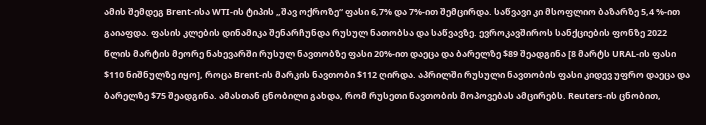ამის შემდეგ Brent-ისა WTI-ის ტიპის „შავ ოქროზე“ ფასი 6,7% და 7%-ით შემცირდა. საწვავი კი მსოფლიო ბაზარზე 5,4 %-ით გაიაფდა. ფასის კლების დინამიკა შენარჩუნდა რუსულ ნათობსა და საწვავზე. ევროკავშიროს სანქციების ფონზე 2022 წლის მარტის მეორე ნახევარში რუსულ ნავთობზე ფასი 20%-ით დაეცა და ბარელზე $89 შეადგინა [8 მარტს URAL-ის ფასი $110 ნიშნულზე იყო], როცა Brent-ის მარკის ნავთობი $112 ღირდა. აპრილში რუსული ნავთობის ფასი კიდევ უფრო დაეცა და ბარელზე $75 შეადგინა. ამასთან ცნობილი გახდა, რომ რუსეთი ნავთობის მოპოვებას ამცირებს. Reuters-ის ცნობით,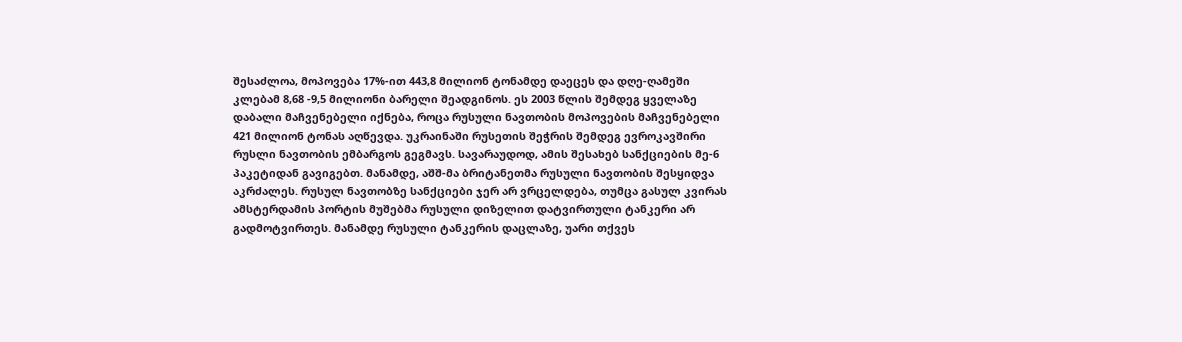შესაძლოა, მოპოვება 17%-ით 443,8 მილიონ ტონამდე დაეცეს და დღე-ღამეში კლებამ 8,68 -9,5 მილიონი ბარელი შეადგინოს. ეს 2003 წლის შემდეგ ყველაზე დაბალი მაჩვენებელი იქნება, როცა რუსული ნავთობის მოპოვების მაჩვენებელი 421 მილიონ ტონას აღწევდა. უკრაინაში რუსეთის შეჭრის შემდეგ ევროკავშირი რუსლი ნავთობის ემბარგოს გეგმავს. სავარაუდოდ, ამის შესახებ სანქციების მე-6 პაკეტიდან გავიგებთ. მანამდე, აშშ-მა ბრიტანეთმა რუსული ნავთობის შესყიდვა აკრძალეს. რუსულ ნავთობზე სანქციები ჯერ არ ვრცელდება, თუმცა გასულ კვირას ამსტერდამის პორტის მუშებმა რუსული დიზელით დატვირთული ტანკერი არ გადმოტვირთეს. მანამდე რუსული ტანკერის დაცლაზე, უარი თქვეს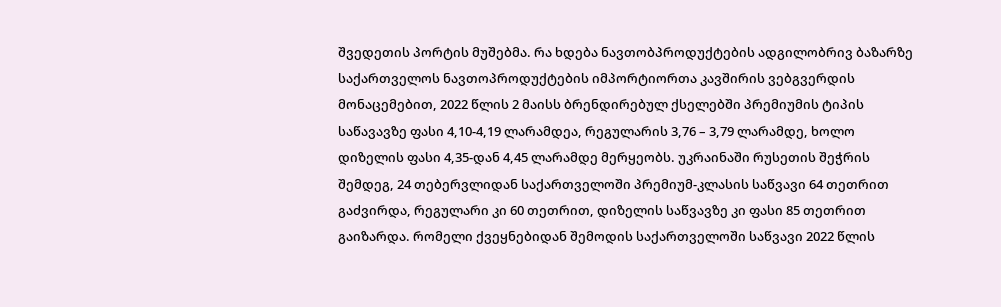შვედეთის პორტის მუშებმა. რა ხდება ნავთობპროდუქტების ადგილობრივ ბაზარზე საქართველოს ნავთოპროდუქტების იმპორტიორთა კავშირის ვებგვერდის მონაცემებით, 2022 წლის 2 მაისს ბრენდირებულ ქსელებში პრემიუმის ტიპის საწავავზე ფასი 4,10-4,19 ლარამდეა, რეგულარის 3,76 – 3,79 ლარამდე, ხოლო დიზელის ფასი 4,35-დან 4,45 ლარამდე მერყეობს. უკრაინაში რუსეთის შეჭრის შემდეგ, 24 თებერვლიდან საქართველოში პრემიუმ-კლასის საწვავი 64 თეთრით გაძვირდა, რეგულარი კი 60 თეთრით, დიზელის საწვავზე კი ფასი 85 თეთრით გაიზარდა. რომელი ქვეყნებიდან შემოდის საქართველოში საწვავი 2022 წლის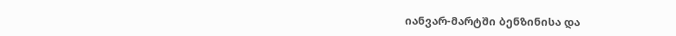იანვარ-მარტში ბენზინისა და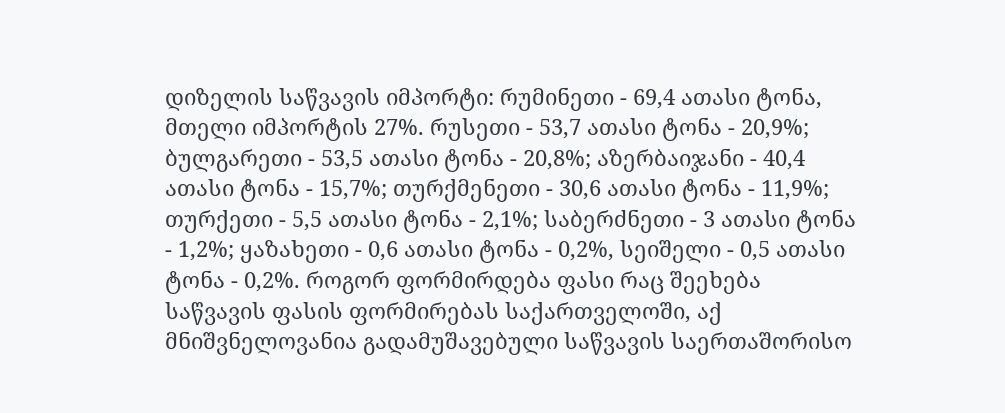დიზელის საწვავის იმპორტი: რუმინეთი - 69,4 ათასი ტონა, მთელი იმპორტის 27%. რუსეთი - 53,7 ათასი ტონა - 20,9%; ბულგარეთი - 53,5 ათასი ტონა - 20,8%; აზერბაიჯანი - 40,4 ათასი ტონა - 15,7%; თურქმენეთი - 30,6 ათასი ტონა - 11,9%; თურქეთი - 5,5 ათასი ტონა - 2,1%; საბერძნეთი - 3 ათასი ტონა - 1,2%; ყაზახეთი - 0,6 ათასი ტონა - 0,2%, სეიშელი - 0,5 ათასი ტონა - 0,2%. როგორ ფორმირდება ფასი რაც შეეხება საწვავის ფასის ფორმირებას საქართველოში, აქ მნიშვნელოვანია გადამუშავებული საწვავის საერთაშორისო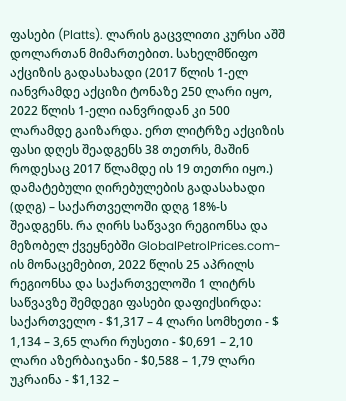ფასები (Platts). ლარის გაცვლითი კურსი აშშ დოლართან მიმართებით. სახელმწიფო აქციზის გადასახადი (2017 წლის 1-ელ იანვრამდე აქციზი ტონაზე 250 ლარი იყო, 2022 წლის 1-ელი იანვრიდან კი 500 ლარამდე გაიზარდა. ერთ ლიტრზე აქციზის ფასი დღეს შეადგენს 38 თეთრს, მაშინ როდესაც 2017 წლამდე ის 19 თეთრი იყო.) დამატებული ღირებულების გადასახადი (დღგ) – საქართველოში დღგ 18%-ს შეადგენს. რა ღირს საწვავი რეგიონსა და მეზობელ ქვეყნებში GlobalPetrolPrices.com-ის მონაცემებით, 2022 წლის 25 აპრილს რეგიონსა და საქართველოში 1 ლიტრს საწვავზე შემდეგი ფასები დაფიქსირდა: საქართველო - $1,317 – 4 ლარი სომხეთი - $ 1,134 – 3,65 ლარი რუსეთი - $0,691 – 2,10 ლარი აზერბაიჯანი - $0,588 – 1,79 ლარი უკრაინა - $1,132 –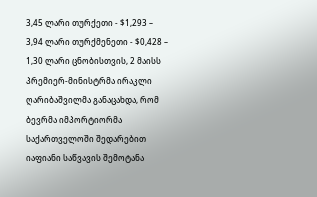3,45 ლარი თურქეთი - $1,293 – 3,94 ლარი თურქმენეთი - $0,428 – 1,30 ლარი ცნობისთვის, 2 მაისს პრემიერ-მინისტრმა ირაკლი ღარიბაშვილმა განაცახდა, რომ ბევრმა იმპორტიორმა საქართველოში შედარებით იაფიანი საწვავის შემოტანა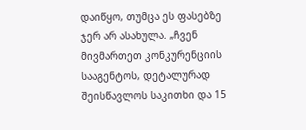დაიწყო, თუმცა ეს ფასებზე ჯერ არ ასახულა. „ჩვენ მივმართეთ კონკურენციის სააგენტოს, დეტალურად შეისწავლოს საკითხი და 15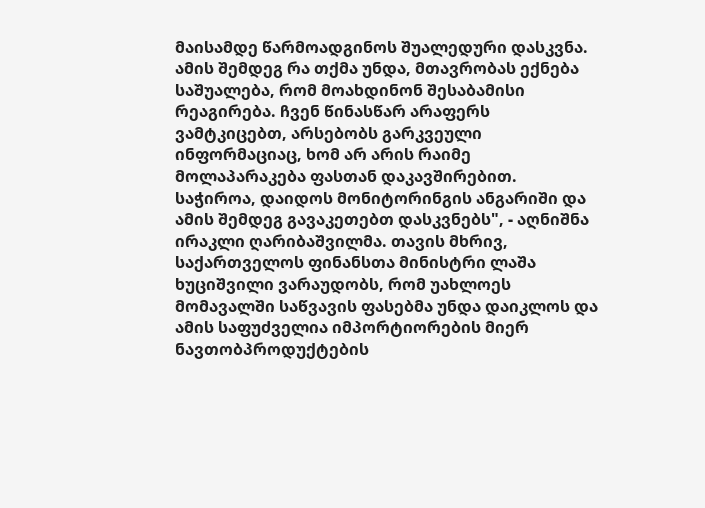მაისამდე წარმოადგინოს შუალედური დასკვნა. ამის შემდეგ რა თქმა უნდა, მთავრობას ექნება საშუალება, რომ მოახდინონ შესაბამისი რეაგირება. ჩვენ წინასწარ არაფერს ვამტკიცებთ, არსებობს გარკვეული ინფორმაციაც, ხომ არ არის რაიმე მოლაპარაკება ფასთან დაკავშირებით. საჭიროა, დაიდოს მონიტორინგის ანგარიში და ამის შემდეგ გავაკეთებთ დასკვნებს", - აღნიშნა ირაკლი ღარიბაშვილმა. თავის მხრივ, საქართველოს ფინანსთა მინისტრი ლაშა ხუციშვილი ვარაუდობს, რომ უახლოეს მომავალში საწვავის ფასებმა უნდა დაიკლოს და ამის საფუძველია იმპორტიორების მიერ ნავთობპროდუქტების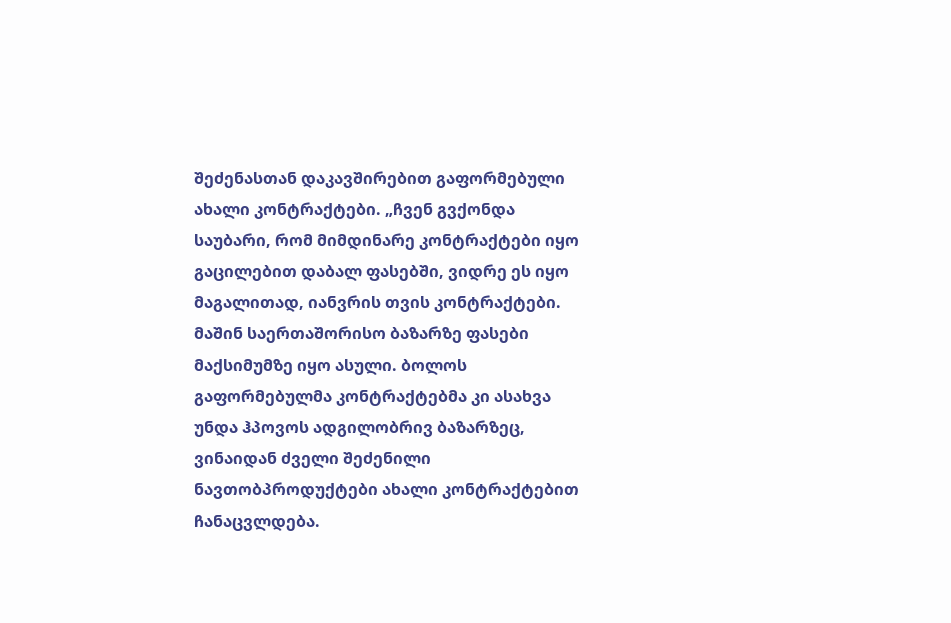შეძენასთან დაკავშირებით გაფორმებული ახალი კონტრაქტები. „ჩვენ გვქონდა საუბარი, რომ მიმდინარე კონტრაქტები იყო გაცილებით დაბალ ფასებში, ვიდრე ეს იყო მაგალითად, იანვრის თვის კონტრაქტები. მაშინ საერთაშორისო ბაზარზე ფასები მაქსიმუმზე იყო ასული. ბოლოს გაფორმებულმა კონტრაქტებმა კი ასახვა უნდა ჰპოვოს ადგილობრივ ბაზარზეც, ვინაიდან ძველი შეძენილი ნავთობპროდუქტები ახალი კონტრაქტებით ჩანაცვლდება.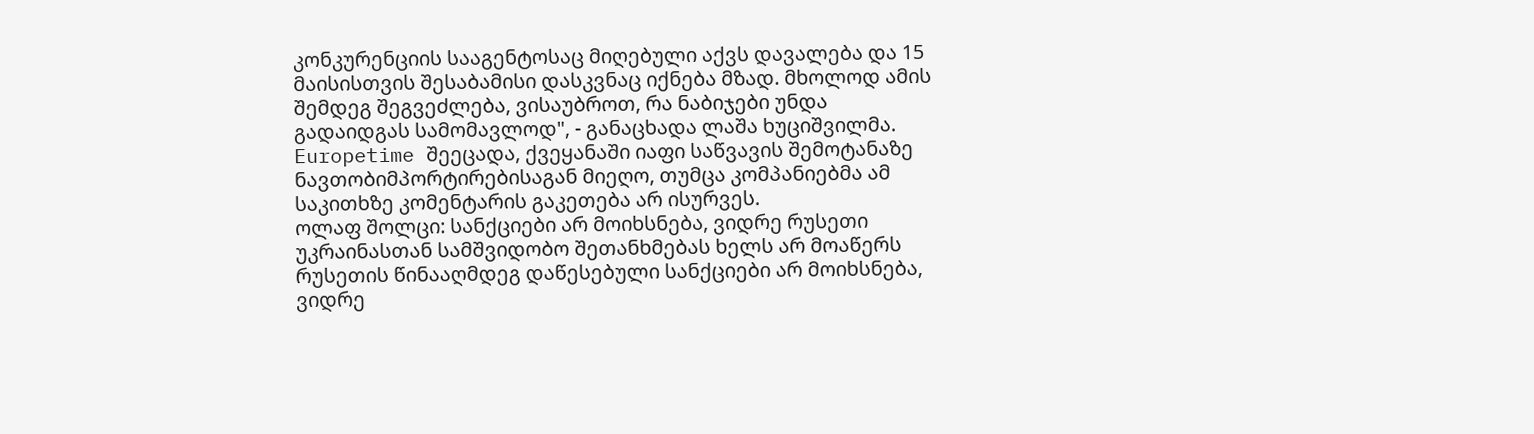კონკურენციის სააგენტოსაც მიღებული აქვს დავალება და 15 მაისისთვის შესაბამისი დასკვნაც იქნება მზად. მხოლოდ ამის შემდეგ შეგვეძლება, ვისაუბროთ, რა ნაბიჯები უნდა გადაიდგას სამომავლოდ", - განაცხადა ლაშა ხუციშვილმა. Europetime შეეცადა, ქვეყანაში იაფი საწვავის შემოტანაზე ნავთობიმპორტირებისაგან მიეღო, თუმცა კომპანიებმა ამ საკითხზე კომენტარის გაკეთება არ ისურვეს.
ოლაფ შოლცი: სანქციები არ მოიხსნება, ვიდრე რუსეთი უკრაინასთან სამშვიდობო შეთანხმებას ხელს არ მოაწერს
რუსეთის წინააღმდეგ დაწესებული სანქციები არ მოიხსნება, ვიდრე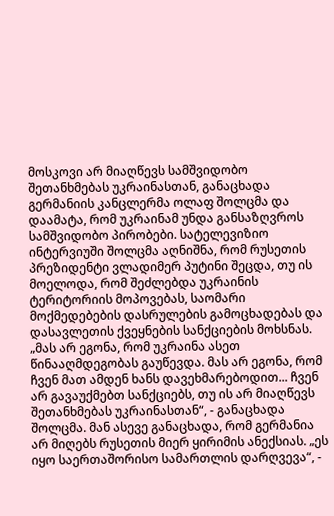მოსკოვი არ მიაღწევს სამშვიდობო შეთანხმებას უკრაინასთან, განაცხადა გერმანიის კანცლერმა ოლაფ შოლცმა და დაამატა, რომ უკრაინამ უნდა განსაზღვროს სამშვიდობო პირობები. სატელევიზიო ინტერვიუში შოლცმა აღნიშნა, რომ რუსეთის პრეზიდენტი ვლადიმერ პუტინი შეცდა, თუ ის მოელოდა, რომ შეძლებდა უკრაინის ტერიტორიის მოპოვებას, საომარი მოქმედებების დასრულების გამოცხადებას და დასავლეთის ქვეყნების სანქციების მოხსნას. „მას არ ეგონა, რომ უკრაინა ასეთ წინააღმდეგობას გაუწევდა. მას არ ეგონა, რომ ჩვენ მათ ამდენ ხანს დავეხმარებოდით... ჩვენ არ გავაუქმებთ სანქციებს, თუ ის არ მიაღწევს შეთანხმებას უკრაინასთან“, - განაცხადა შოლცმა. მან ასევე განაცხადა, რომ გერმანია არ მიღებს რუსეთის მიერ ყირიმის ანექსიას. „ეს იყო საერთაშორისო სამართლის დარღვევა“, -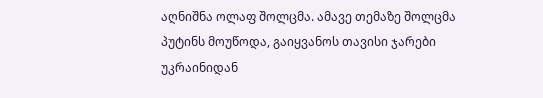აღნიშნა ოლაფ შოლცმა. ამავე თემაზე შოლცმა პუტინს მოუწოდა, გაიყვანოს თავისი ჯარები უკრაინიდან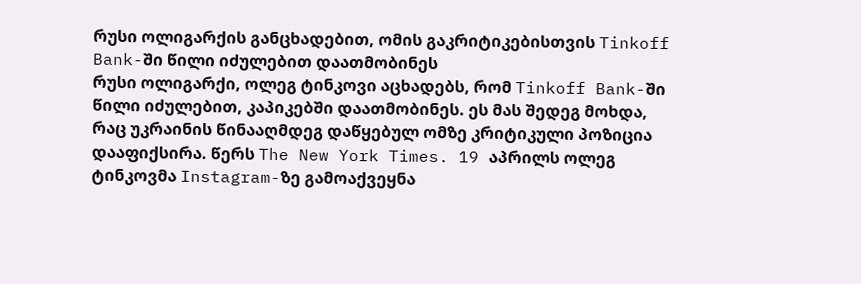რუსი ოლიგარქის განცხადებით, ომის გაკრიტიკებისთვის Tinkoff Bank-ში წილი იძულებით დაათმობინეს
რუსი ოლიგარქი, ოლეგ ტინკოვი აცხადებს, რომ Tinkoff Bank-ში წილი იძულებით, კაპიკებში დაათმობინეს. ეს მას შედეგ მოხდა, რაც უკრაინის წინააღმდეგ დაწყებულ ომზე კრიტიკული პოზიცია დააფიქსირა. წერს The New York Times. 19 აპრილს ოლეგ ტინკოვმა Instagram-ზე გამოაქვეყნა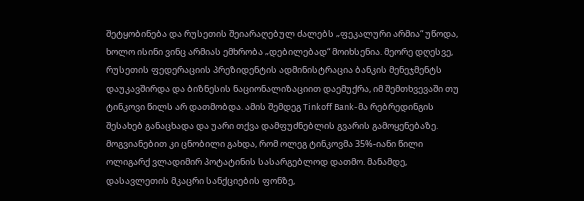შეტყობინება და რუსეთის შეიარაღებულ ძალებს „ფეკალური არმია“ უწოდა, ხოლო ისინი ვინც არმიას ემხრობა „დებილებად“ მოიხსენია. მეორე დღესვე, რუსეთის ფედერაციის პრეზიდენტის ადმინისტრაცია ბანკის მენეჯმენტს დაუკავშირდა და ბიზნესის ნაციონალიზაციით დაემუქრა, იმ შემთხვევაში თუ ტინკოვი წილს არ დათმობდა. ამის შემდეგ Tinkoff Bank-მა რებრედინგის შესახებ განაცხადა და უარი თქვა დამფუძნებლის გვარის გამოყენებაზე. მოგვიანებით კი ცნობილი გახდა, რომ ოლეგ ტინკოვმა 35%-იანი წილი ოლიგარქ ვლადიმირ პოტატინის სასარგებლოდ დათმო. მანამდე, დასავლეთის მკაცრი სანქციების ფონზე,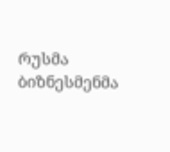რუსმა ბიზნესმენმა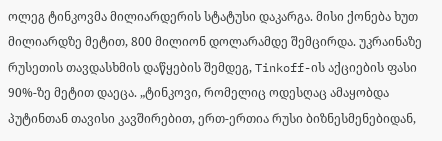ოლეგ ტინკოვმა მილიარდერის სტატუსი დაკარგა. მისი ქონება ხუთ მილიარდზე მეტით, 800 მილიონ დოლარამდე შემცირდა. უკრაინაზე რუსეთის თავდასხმის დაწყების შემდეგ, Tinkoff-ის აქციების ფასი 90%-ზე მეტით დაეცა. „ტინკოვი, რომელიც ოდესღაც ამაყობდა პუტინთან თავისი კავშირებით, ერთ-ერთია რუსი ბიზნესმენებიდან,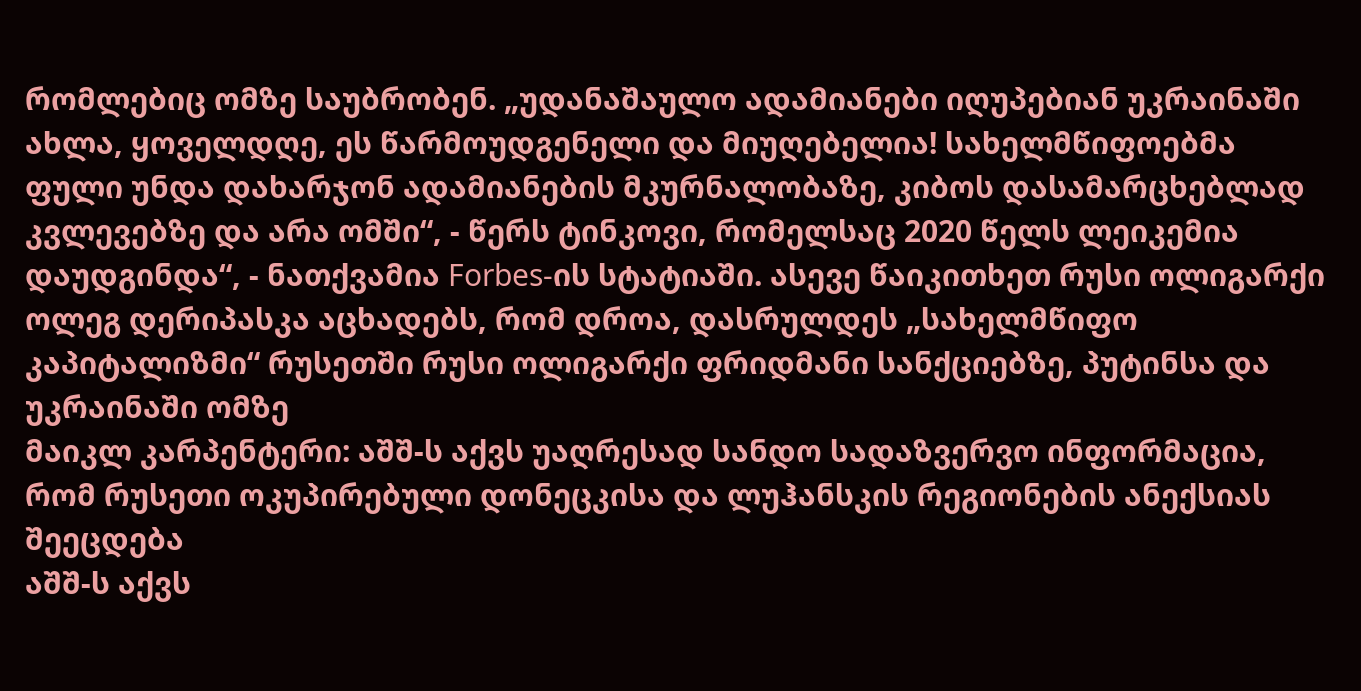რომლებიც ომზე საუბრობენ. „უდანაშაულო ადამიანები იღუპებიან უკრაინაში ახლა, ყოველდღე, ეს წარმოუდგენელი და მიუღებელია! სახელმწიფოებმა ფული უნდა დახარჯონ ადამიანების მკურნალობაზე, კიბოს დასამარცხებლად კვლევებზე და არა ომში“, - წერს ტინკოვი, რომელსაც 2020 წელს ლეიკემია დაუდგინდა“, - ნათქვამია Forbes-ის სტატიაში. ასევე წაიკითხეთ რუსი ოლიგარქი ოლეგ დერიპასკა აცხადებს, რომ დროა, დასრულდეს „სახელმწიფო კაპიტალიზმი“ რუსეთში რუსი ოლიგარქი ფრიდმანი სანქციებზე, პუტინსა და უკრაინაში ომზე
მაიკლ კარპენტერი: აშშ-ს აქვს უაღრესად სანდო სადაზვერვო ინფორმაცია, რომ რუსეთი ოკუპირებული დონეცკისა და ლუჰანსკის რეგიონების ანექსიას შეეცდება
აშშ-ს აქვს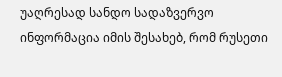უაღრესად სანდო სადაზვერვო ინფორმაცია იმის შესახებ, რომ რუსეთი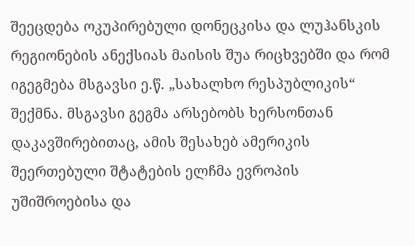შეეცდება ოკუპირებული დონეცკისა და ლუჰანსკის რეგიონების ანექსიას მაისის შუა რიცხვებში და რომ იგეგმება მსგავსი ე.წ. „სახალხო რესპუბლიკის“ შექმნა. მსგავსი გეგმა არსებობს ხერსონთან დაკავშირებითაც, ამის შესახებ ამერიკის შეერთებული შტატების ელჩმა ევროპის უშიშროებისა და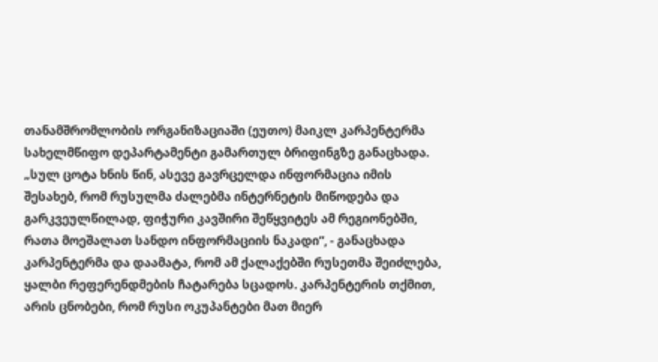თანამშრომლობის ორგანიზაციაში (ეუთო) მაიკლ კარპენტერმა სახელმწიფო დეპარტამენტი გამართულ ბრიფინგზე განაცხადა. „სულ ცოტა ხნის წინ, ასევე გავრცელდა ინფორმაცია იმის შესახებ, რომ რუსულმა ძალებმა ინტერნეტის მიწოდება და გარკვეულწილად, ფიჭური კავშირი შეწყვიტეს ამ რეგიონებში, რათა მოეშალათ სანდო ინფორმაციის ნაკადი“, - განაცხადა კარპენტერმა და დაამატა, რომ ამ ქალაქებში რუსეთმა შეიძლება, ყალბი რეფერენდმების ჩატარება სცადოს. კარპენტერის თქმით, არის ცნობები, რომ რუსი ოკუპანტები მათ მიერ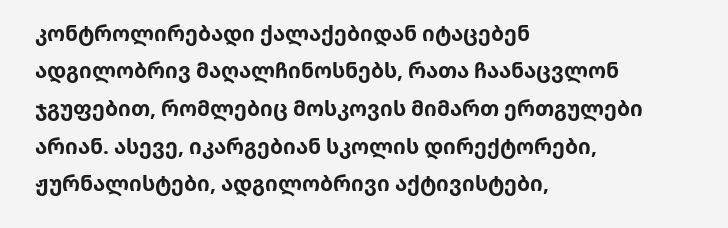კონტროლირებადი ქალაქებიდან იტაცებენ ადგილობრივ მაღალჩინოსნებს, რათა ჩაანაცვლონ ჯგუფებით, რომლებიც მოსკოვის მიმართ ერთგულები არიან. ასევე, იკარგებიან სკოლის დირექტორები, ჟურნალისტები, ადგილობრივი აქტივისტები,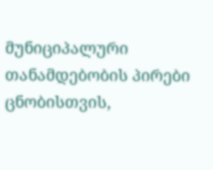მუნიციპალური თანამდებობის პირები ცნობისთვის,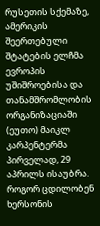რუსეთის სქემაზე, ამერიკის შეერთებული შტატების ელჩმა ევროპის უშიშროებისა და თანამშრომლობის ორგანიზაციაში (ეუთო) მაიკლ კარპენტერმა პირველად, 29 აპრილს ისაუბრა. როგორ ცდილობენ ხერსონის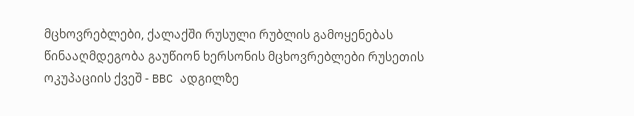მცხოვრებლები, ქალაქში რუსული რუბლის გამოყენებას წინააღმდეგობა გაუწიონ ხერსონის მცხოვრებლები რუსეთის ოკუპაციის ქვეშ - BBC ადგილზე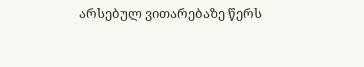არსებულ ვითარებაზე წერს